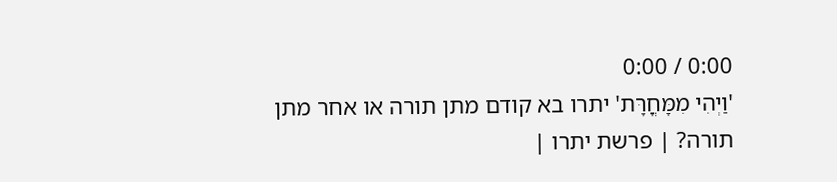0:00 / 0:00
'וַיְהִי מִמָּחֳרָּת' יתרו בא קודם מתן תורה או אחר מתן תורה? | פרשת יתרו |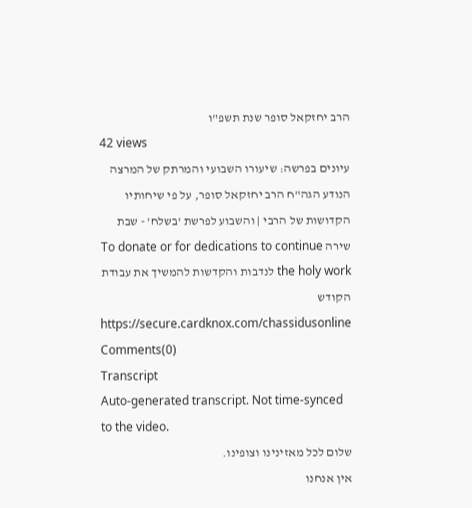הרב יחזקאל סופר שנת תשפ"ו
42 views
עיונים בפרשה: שיעורו השבועי והמרתק של המרצה הנודע הגה"ח הרב יחזקאל סופר, על פי שיחותיו הקדושות של הרבי | והשבוע לפרשת 'בשלח' - שבת שירה To donate or for dedications to continue the holy work לנדבות והקדשות להמשיך את עבודת הקודש https://secure.cardknox.com/chassidusonline
Comments(0)
Transcript
Auto-generated transcript. Not time-synced to the video.
שלום לכל מאזינינו וצופינו.
אין אנחנו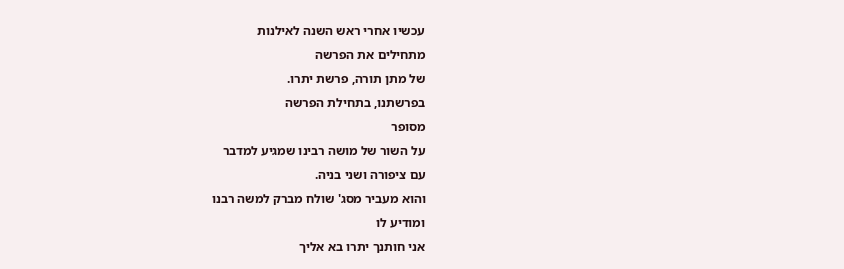עכשיו אחרי ראש השנה לאילנות
מתחילים את הפרשה
של מתן תורה, פרשת יתרו.
בפרשתנו, בתחילת הפרשה
מסופר
על השור של מושה רבינו שמגיע למדבר
עם ציפורה ושני בניה.
והוא מעביר מסג' שולח מברק למשה רבנו
ומודיע לו
אני חותנך יתרו בא אליך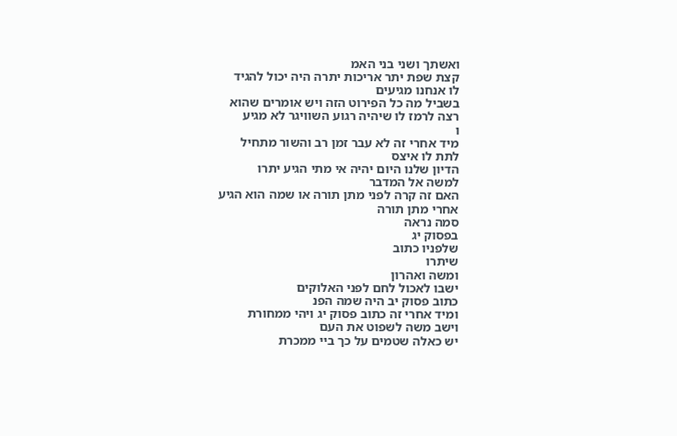ואשתך ושני בני האמ
קצת שפת יתר אריכות יתרה היה יכול להגיד
לו אנחנו מגיעים
בשביל מה כל הפירוט הזה ויש אומרים שהוא
רצה לרמז לו שיהיה רגוע השוויגר לא מגיע
ו
מיד אחרי זה לא עבר זמן רב והשור מתחיל
לתת לו איצס
הדיון שלנו היום יהיה אי מתי הגיע יתרו
למשה אל המדבר
האם זה קרה לפני מתן תורה או שמה הוא הגיע
אחרי מתן תורה
סמה נראה
בפסוק יג
שלפניו כתוב
שיתרו
ומשה ואהרון
ישבו לאכול לחם לפני האלוקים
כתוב פסוק יב היה שמה הפנ
ומיד אחרי זה כתוב פסוק יג ויהי ממחורת
וישב משה לשפוט את העם
יש כאלה שטמים על כך ביי ממכרת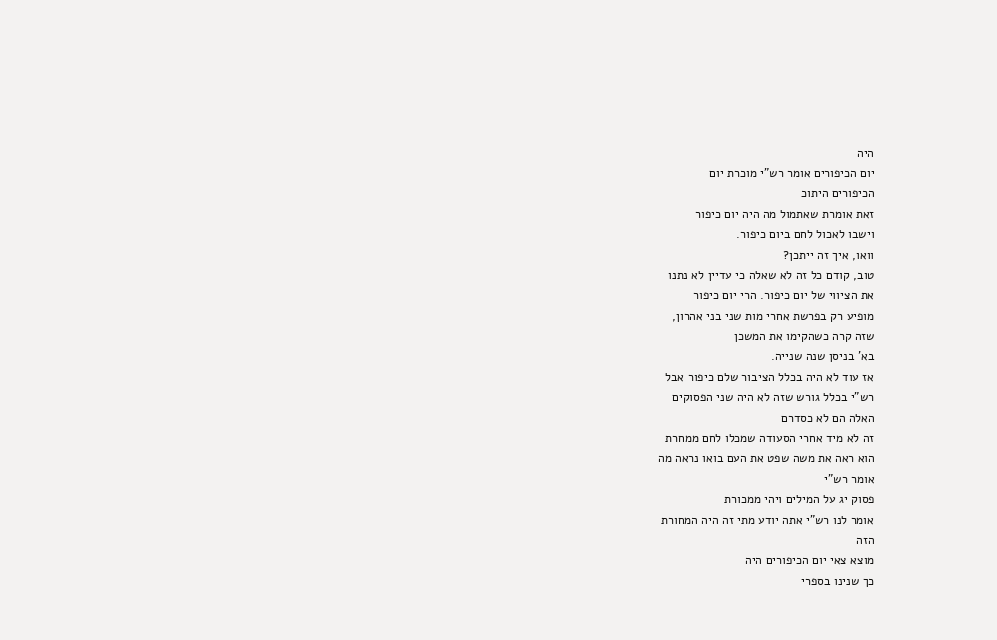היה
יום הכיפורים אומר רש"י מוכרת יום
הכיפורים היתוכ
זאת אומרת שאתמול מה היה יום כיפור
וישבו לאכול לחם ביום כיפור.
וואו, איך זה ייתכן?
טוב, קודם כל זה לא שאלה כי עדיין לא נתנו
את הציווי של יום כיפור. הרי יום כיפור
מופיע רק בפרשת אחרי מות שני בני אהרון,
שזה קרה כשהקימו את המשכן
בא' בניסן שנה שנייה.
אז עוד לא היה בכלל הציבור שלם כיפור אבל
רש"י בכלל גורש שזה לא היה שני הפסוקים
האלה הם לא כסדרם
זה לא מיד אחרי הסעודה שמכלו לחם ממחרת
הוא ראה את משה שפט את העם בואו נראה מה
אומר רש"י
פסוק יג על המילים ויהי ממכורת
אומר לנו רש"י אתה יודע מתי זה היה המחורת
הזה
מוצא צאי יום הכיפורים היה
כך שנינו בספרי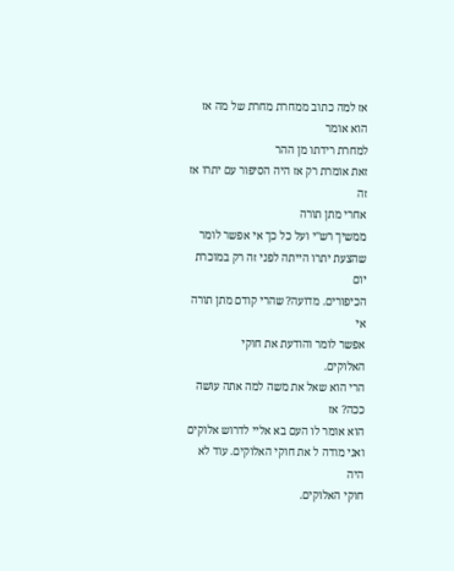אז למה כתוב ממחרת מחרת של מה אז הוא אומר
למחרת רידתו מן ההר
זאת אומרת רק אז היה הסיפור עם יתרו אז זה
אחרי מתן תורה
ממשיך רש"י ועל כל כך אי אפשר לומר
שהצעת יתרו הייתה לפני זה רק במוכרת יום
הכיפורים. מדועה? שהרי קודם מתן תורה אי
אפשר לומר והודעת את חוקי
האלוקים.
הרי הוא שאל את משה למה אתה עושה ככה? אז
הוא אומר לו העם בא אליי לדרוש אלוקים
ואני מודה ל את חוקי האלוקים. עוד לא היה
חוקי האלוקים.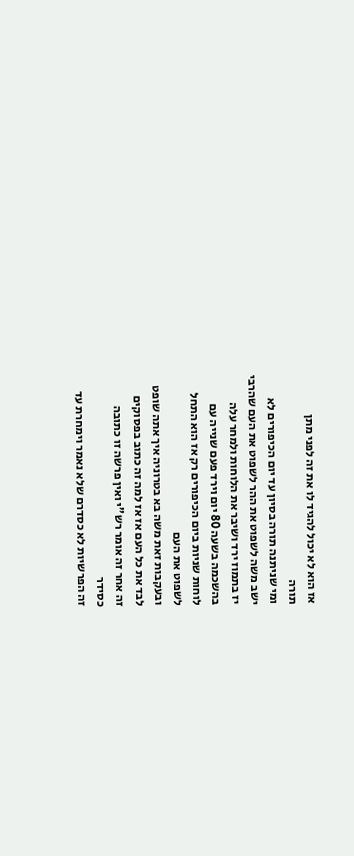אז הוא לא יכול להגיד לו את זה לפני מתן
תורה
ומי שניתנה תורה בסיון עד יום הכיפורים לא
ישב משה לשפוט את ההר לשפוט את העם שהרבי
יז בתמוז ירד ושיבר את הלוחות ולמחר עלה
בהשכמה בשעה 80 יום וירד פעם שנייה עם
לוחות שניות ביום הכיפורים רק אז הוא התחל
לשפוט את העם
ובעקבות זאת משה בא בטרוניה איך אתה שופט
לבד את כל העם אז אז למה זה כתוב בפסוקים
זה אחר זה אומר רש"י ואין פרשה זו כתובה
כסידר
זה הפרשיות לא כסדרם שלא נאמר וימחרת עד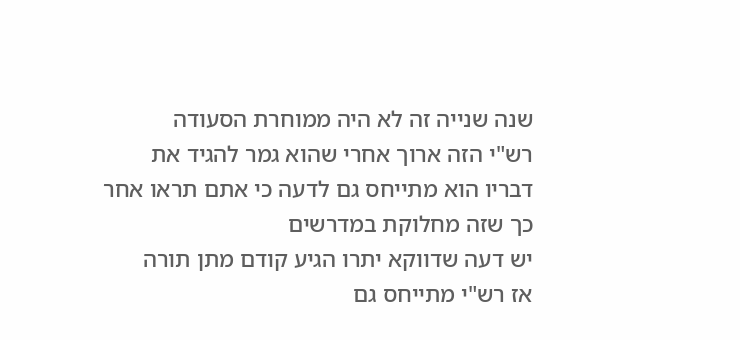שנה שנייה זה לא היה ממוחרת הסעודה
רש"י הזה ארוך אחרי שהוא גמר להגיד את
דבריו הוא מתייחס גם לדעה כי אתם תראו אחר
כך שזה מחלוקת במדרשים
יש דעה שדווקא יתרו הגיע קודם מתן תורה
אז רש"י מתייחס גם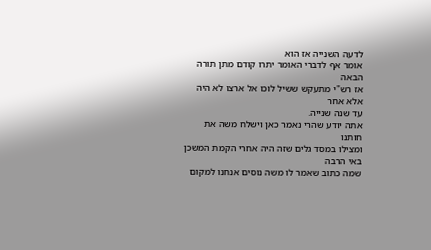לדעה השנייה אז הוא
אומר אף לדברי האומר יתרו קודם מתן תורה
הבאה
אז רש"י מתעקש ששיל לוכו אל ארצו לא היה
אלא אחר
עד שנה שנייה.
אתה יודע שהרי נאמר כאן וישלח משה את
חותנו
ומצילו במסד גלים שזה היה אחרי הקמת המשכן
באי הרבה
שמה כתוב שאמר לו משה נוסים אנחנו למקום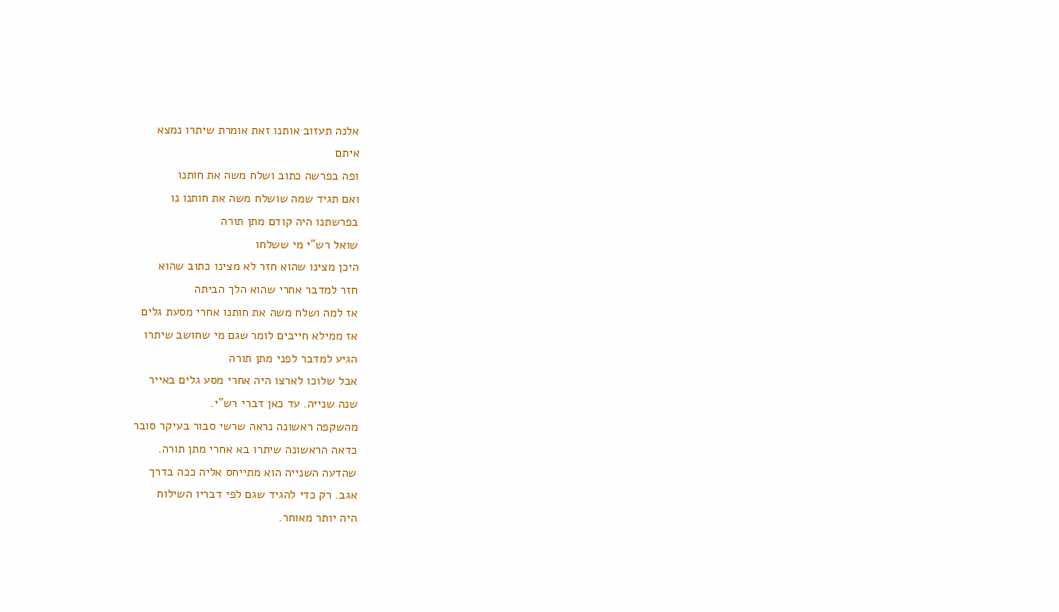אלנה תעזוב אותנו זאת אומרת שיתרו נמצא
איתם
ופה בפרשה כתוב ושלח משה את חותנו
ואם תגיד שמה שושלח משה את חותנו נו
בפרשתנו היה קודם מתן תורה
שואל רש"י מי ששלחו
היכן מצינו שהוא חזר לא מצינו כתוב שהוא
חזר למדבר אחרי שהוא הלך הביתה
אז למה ושלח משה את חותנו אחרי מסעת גלים
אז ממילא חייבים לומר שגם מי שחושב שיתרו
הגיע למדבר לפני מתן תורה
אבל שלוכו לארצו היה אחרי מסע גלים באייר
שנה שנייה. עד כאן דברי רש"י.
מהשקפה ראשונה נראה שרשי סבור בעיקר סובר
כדאה הראשונה שיתרו בא אחרי מתן תורה.
שהדעה השנייה הוא מתייחס אליה ככה בדרך
אגב. רק כדי להגיד שגם לפי דבריו השילוח
היה יותר מאוחר.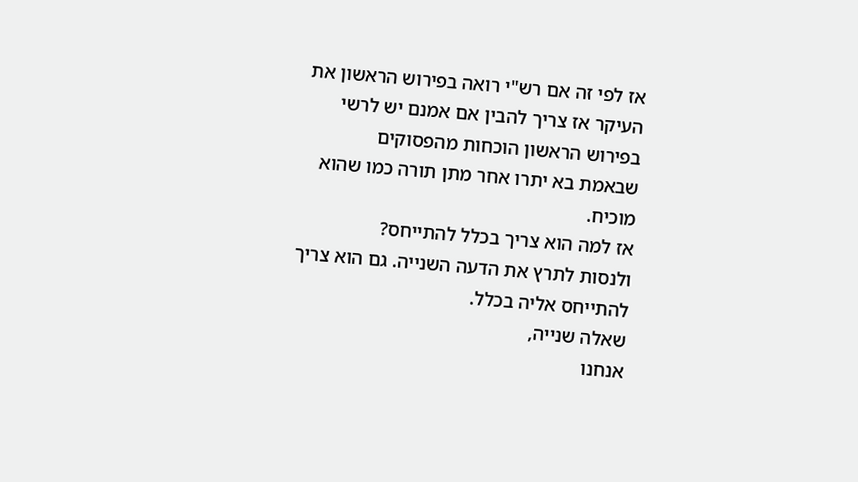אז לפי זה אם רש"י רואה בפירוש הראשון את
העיקר אז צריך להבין אם אמנם יש לרשי
בפירוש הראשון הוכחות מהפסוקים
שבאמת בא יתרו אחר מתן תורה כמו שהוא
מוכיח.
אז למה הוא צריך בכלל להתייחס?
ולנסות לתרץ את הדעה השנייה. גם הוא צריך
להתייחס אליה בכלל.
שאלה שנייה,
אנחנו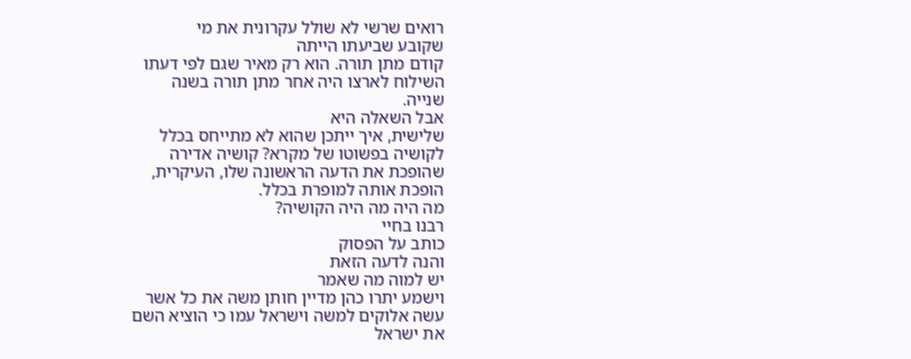רואים שרשי לא שולל עקרונית את מי
שקובע שביעתו הייתה
קודם מתן תורה. הוא רק מאיר שגם לפי דעתו
השילוח לארצו היה אחר מתן תורה בשנה
שנייה.
אבל השאלה היא
שלישית, איך ייתכן שהוא לא מתייחס בכלל
לקושיה בפשוטו של מקרא? קושיה אדירה
שהופכת את הדעה הראשונה שלו, העיקרית,
הופכת אותה למופרת בכלל.
מה היה מה היה הקושיה?
רבנו בחיי
כותב על הפסוק
והנה לדעה הזאת
יש למוה מה שאמר
וישמע יתרו כהן מדיין חותן משה את כל אשר
עשה אלוקים למשה וישראל עמו כי הוציא השם
את ישראל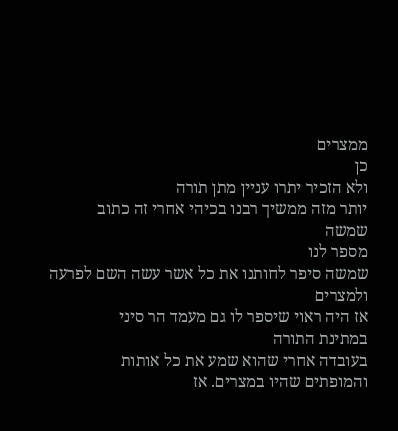ממצרים
כן
ולא הזכיר יתרו עניין מתן תורה
יותר מזה ממשיך רבנו בכיהי אחרי זה כתוב
שמשה
מספר לנו
שמשה סיפר לחותנו את כל אשר עשה השם לפרעה
ולמצרים
אז היה ראוי שיספר לו גם מעמד הר סיני
במתינת התורה
בעובדה אחרי שהוא שמע את כל אותות
והמופתים שהיו במצרים. אז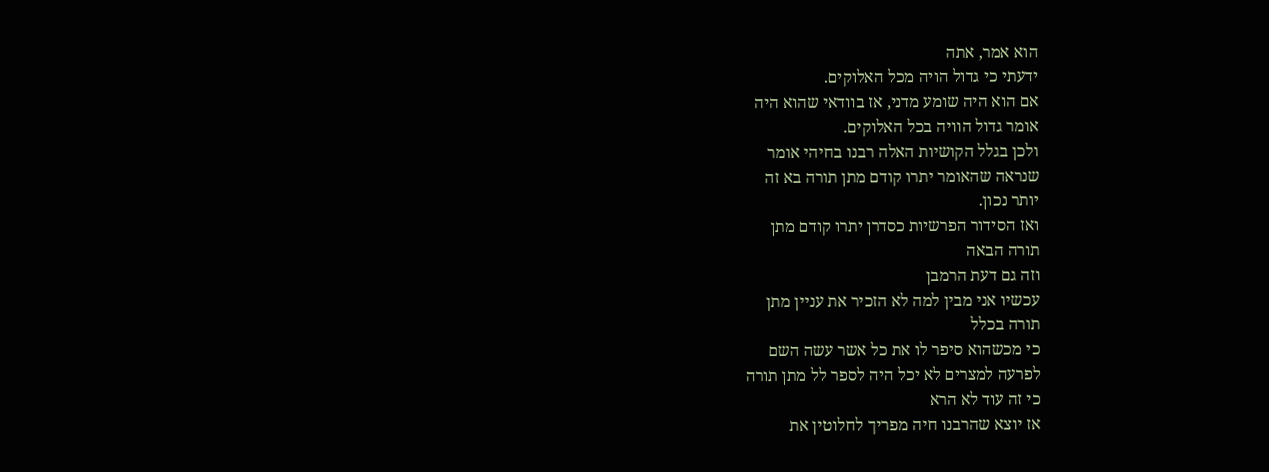הוא אמר, אתה
ידעתי כי גדול הויה מכל האלוקים.
אם הוא היה שומע מדני, אז בוודאי שהוא היה
אומר גדול הוויה בכל האלוקים.
ולכן בגלל הקושיות האלה רבנו בחיהי אומר
שנראה שהאומר יתרו קודם מתן תורה בא זה
יותר נכון.
ואז הסידור הפרשיות כסדרן יתרו קודם מתן
תורה הבאה
וזה גם דעת הרמבן
עכשיו אני מבין למה לא הזכיר את עניין מתן
תורה בכלל
כי מכשהוא סיפר לו את כל אשר עשה השם
לפרעה למצרים לא יכל היה לספר לל מתן תורה
כי זה עוד לא הרא
אז יוצא שהרבנו חיה מפריך לחלוטין את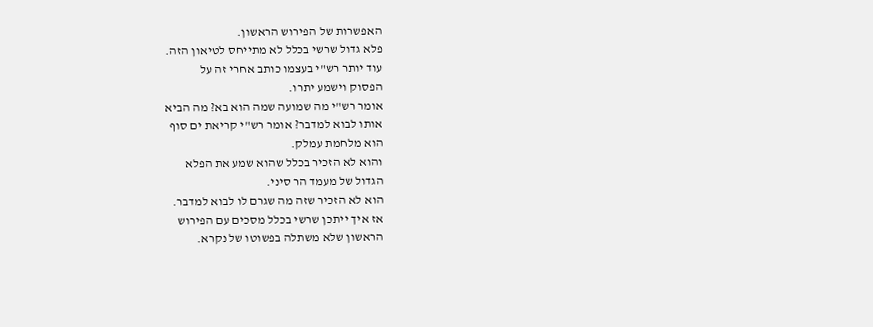האפשרות של הפירוש הראשון.
פלא גדול שרשי בכלל לא מתייחס לטיאון הזה.
עוד יותר רש"י בעצמו כותב אחרי זה על
הפסוק וישמע יתרו.
אומר רש"י מה שמועה שמה הוא בא? מה הביא
אותו לבוא למדבר? אומר רש"י קריאת ים סוף
הוא מלחמת עמלק.
והוא לא הזכיר בכלל שהוא שמע את הפלא
הגדול של מעמד הר סיני.
הוא לא הזכיר שזה מה שגרם לו לבוא למדבר.
אז איך ייתכן שרשי בכלל מסכים עם הפירוש
הראשון שלא משתלה בפשוטו של נקרא.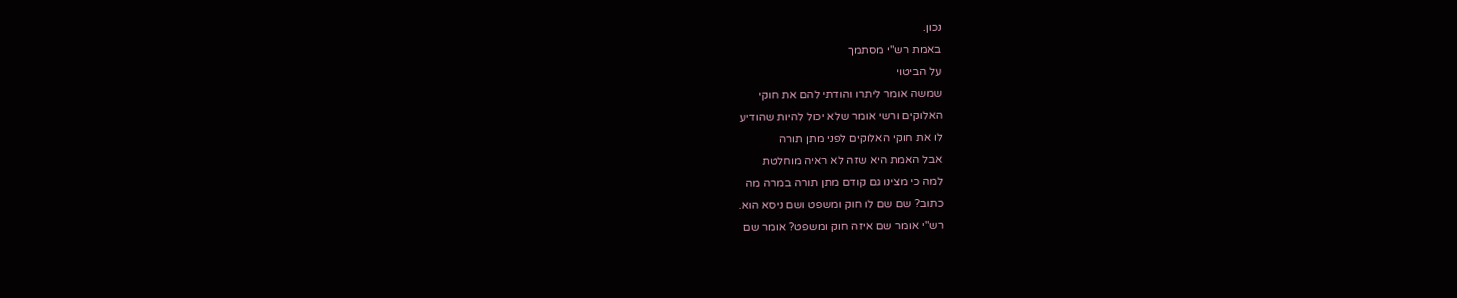נכון.
באמת רש"י מסתמך
על הביטוי
שמשה אומר ליתרו והודתי להם את חוקי
האלוקים ורשי אומר שלא יכול להיות שהודיע
לו את חוקי האלוקים לפני מתן תורה
אבל האמת היא שזה לא ראיה מוחלטת
למה כי מצינו גם קודם מתן תורה במרה מה
כתוב? שם שם לו חוק ומשפט ושם ניסא הוא.
רש"י אומר שם איזה חוק ומשפט? אומר שם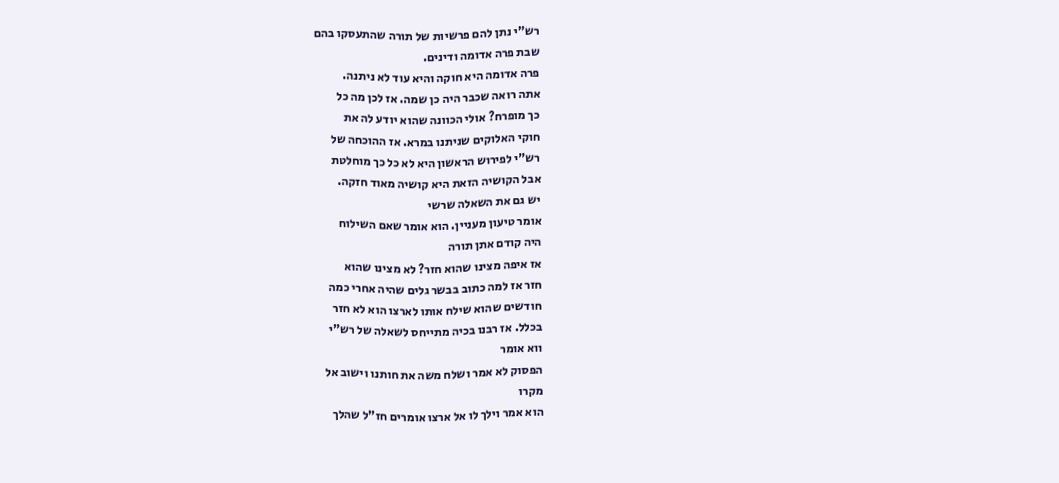רש"י נתן להם פרשיות של תורה שהתעסקו בהם
שבת פרה אדומה ודינים.
פרה אדומה היא חוקה והיא עוד לא ניתנה.
אתה רואה שכבר היה כן שמה. אז לכן מה כל
כך מופרח? אולי הכוונה שהוא יודע לה את
חוקי האלוקים שניתנו במרא. אז ההוכחה של
רש"י לפירוש הראשון היא לא כל כך מוחלטת
אבל הקושיה הזאת היא קושיה מאוד חזקה.
יש גם את השאלה שרשי
אומר טיעון מעניין. הוא אומר שאם השילוח
היה קודם אתן תורה
אז איפה מצינו שהוא חזר? לא מצינו שהוא
חזר אז למה כתוב בבשר גלים שהיה אחרי כמה
חודשים שהוא שילח אותו לארצו הוא לא חזר
בכלל. אז רבנו בכיה מתייחס לשאלה של רש"י
ווא אומר
הפסוק לא אמר ושלח משה את חותנו וישוב אל
מקרו
הוא אמר וילך לו אל ארצו אומרים חז"ל שהלך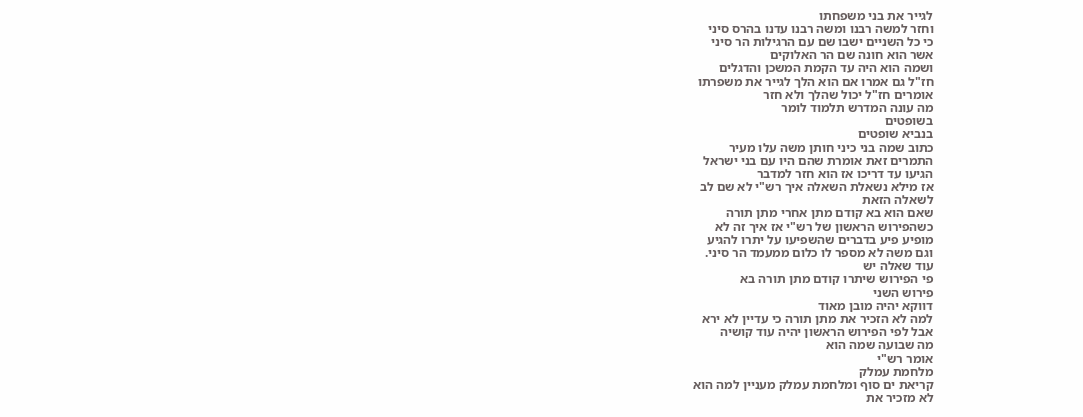לגייר את בני משפחתו
וחזר למשה רבנו ומשה רבנו עדנו בהרס סיני
כי כל השניים ישבו שם עם הרגילות הר סיני
אשר הוא חונה שם הר האלוקים
ושמה הוא היה עד הקמת המשכן והדגלים
חז"ל גם אמרו אם הוא הלך לגייר את משפרתו
אומרים חז"ל יכול שהלך ולא חזר
מה עונה המדרש תלמוד לומר
בשופטים
בנביא שופטים
כתוב שמה בני כיני חותן משה עלו מעיר
התמרים זאת אומרת שהם היו עם בני ישראל
הגיעו עד דריכו אז הוא חזר למדבר
אז מילא נשאלת השאלה איך רש"י לא שם לב
לשאלה הזאת
שאם הוא בא קודם מתן אחרי מתן תורה
כשהפירוש הראשון של רש"י אז איך זה לא
מופיע פיע בדברים שהשפיעו על יתרו להגיע
וגם משה לא מספר לו כלום ממעמד הר סיני.
עוד שאלה יש
פי הפירוש שיתרו קודם מתן תורה בא
פירוש השני
דווקא יהיה מובן מאוד
למה לא הזכיר את מתן תורה כי עדיין לא ירא
אבל לפי הפירוש הראשון יהיה עוד קושיה
מה שבועה שמה הוא
אומר רש"י
מלחמת עמלק
קריאת ים סוף ומלחמת עמלק מעניין למה הוא
לא מזכיר את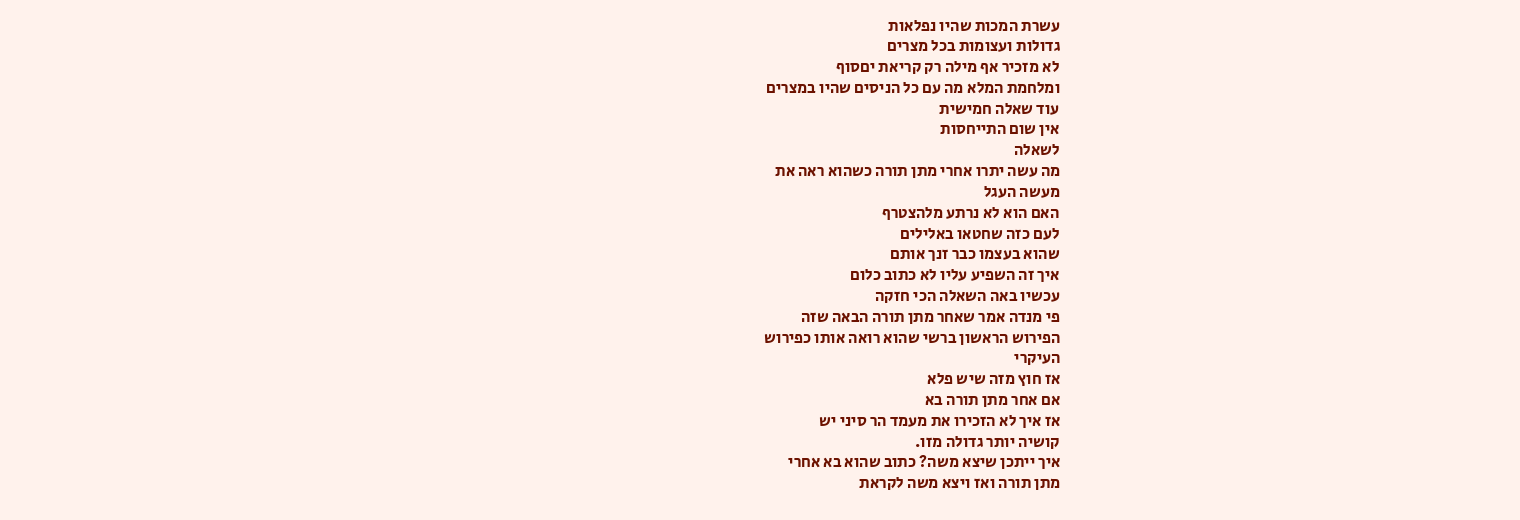עשרת המכות שהיו נפלאות
גדולות ועצומות בכל מצרים
לא מזכיר אף מילה רק קריאת יםסוף
ומלחמת המלא מה עם כל הניסים שהיו במצרים
עוד שאלה חמישית
אין שום התייחסות
לשאלה
מה עשה יתרו אחרי מתן תורה כשהוא ראה את
מעשה העגל
האם הוא לא נרתע מלהצטרף
לעם כזה שחטאו באלילים
שהוא בעצמו כבר זנך אותם
איך זה השפיע עליו לא כתוב כלום
עכשיו באה השאלה הכי חזקה
פי מנדה אמר שאחר מתן תורה הבאה שזה
הפירוש הראשון ברשי שהוא רואה אותו כפירוש
העיקרי
אז חוץ מזה שיש פלא
אם אחר מתן תורה בא
אז איך לא הזכירו את מעמד הר סיני יש
קושיה יותר גדולה מזו.
איך ייתכן שיצא משה? כתוב שהוא בא אחרי
מתן תורה ואז ויצא משה לקראת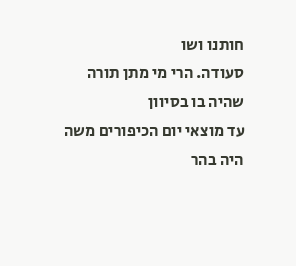חותנו ושו
סעודה. הרי מי מתן תורה שהיה בו בסיוון
עד מוצאי יום הכיפורים משה היה בהר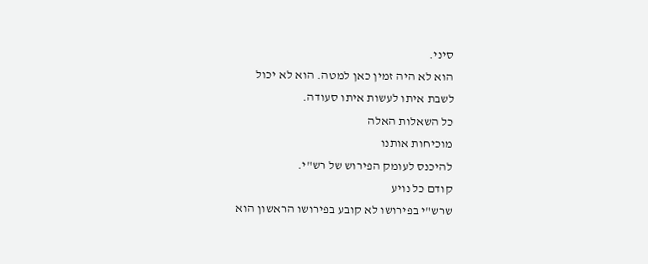סיני.
הוא לא היה זמין כאן למטה. הוא לא יכול
לשבת איתו לעשות איתו סעודה.
כל השאלות האלה
מוכיחות אותנו
להיכנס לעומק הפירוש של רש"י.
קודם כל נויע
שרש"י בפירושו לא קובע בפירושו הראשון הוא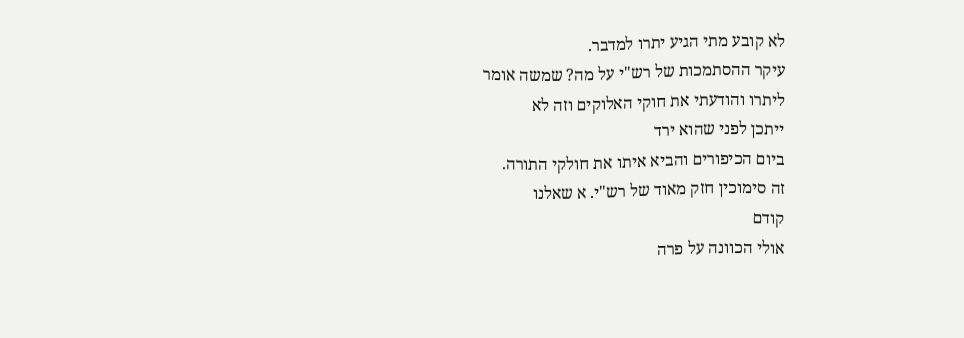לא קובע מתי הגיע יתרו למדבר.
עיקר ההסתמכות של רש"י על מה? שמשה אומר
ליתרו והודעתי את חוקי האלוקים וזה לא
ייתכן לפני שהוא ירד
ביום הכיפורים והביא איתו את חולקי התורה.
זה סימוכין חזק מאוד של רש"י. א שאלנו
קודם
אולי הכוונה על פרה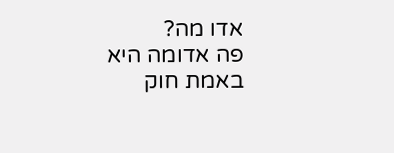אדו מה?
פה אדומה היא באמת חוק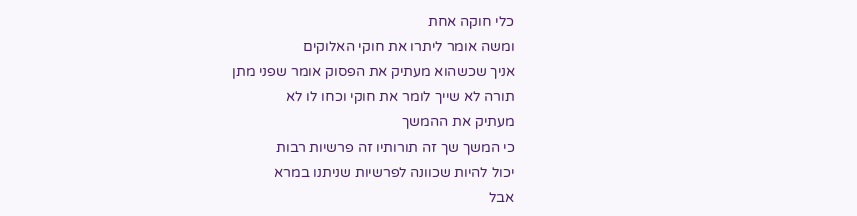כלי חוקה אחת
ומשה אומר ליתרו את חוקי האלוקים
אניך שכשהוא מעתיק את הפסוק אומר שפני מתן
תורה לא שייך לומר את חוקי וכחו לו לא
מעתיק את ההמשך
כי המשך שך זה תורותיו זה פרשיות רבות
יכול להיות שכוונה לפרשיות שניתנו במרא
אבל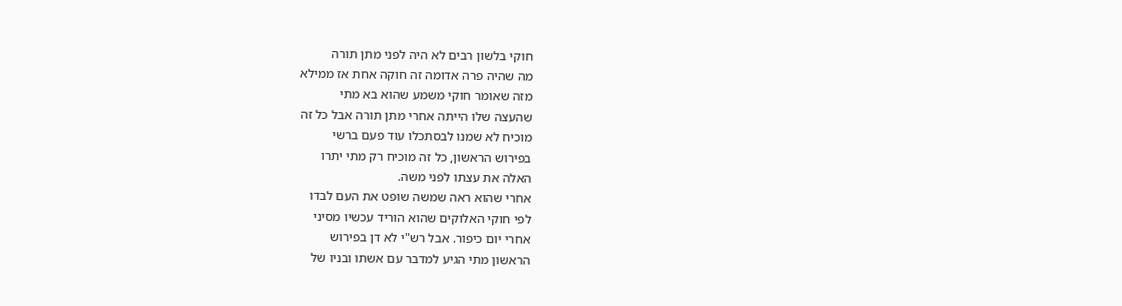חוקי בלשון רבים לא היה לפני מתן תורה
מה שהיה פרה אדומה זה חוקה אחת אז ממילא
מזה שאומר חוקי משמע שהוא בא מתי
שהעצה שלו הייתה אחרי מתן תורה אבל כל זה
מוכיח לא שמנו לבסתכלו עוד פעם ברשי
בפירוש הראשון, כל זה מוכיח רק מתי יתרו
האלה את עצתו לפני משה.
אחרי שהוא ראה שמשה שופט את העם לבדו
לפי חוקי האלוקים שהוא הוריד עכשיו מסיני
אחרי יום כיפור. אבל רש"י לא דן בפירוש
הראשון מתי הגיע למדבר עם אשתו ובניו של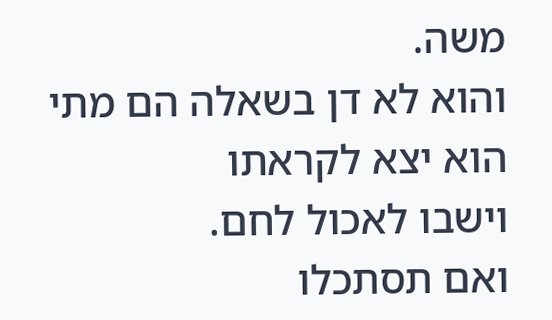משה.
והוא לא דן בשאלה הם מתי הוא יצא לקראתו
וישבו לאכול לחם.
ואם תסתכלו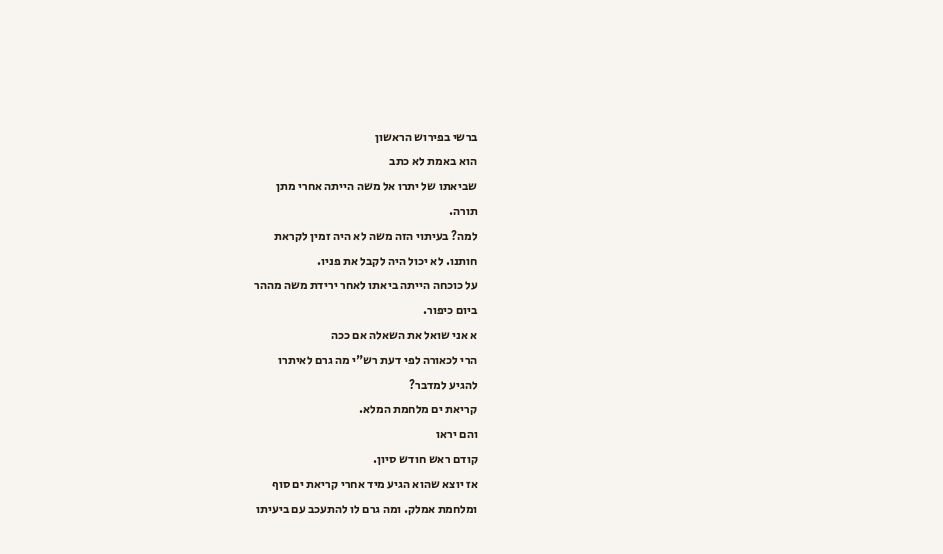ברשי בפירוש הראשון
הוא באמת לא כתב
שביאתו של יתרו אל משה הייתה אחרי מתן
תורה.
למה? בעיתוי הזה משה לא היה זמין לקראת
חותנו. לא יכול היה לקבל את פניו.
על כוכחה הייתה ביאתו לאחר ירידת משה מההר
ביום כיפור.
א אני שואל את השאלה אם ככה
הרי לכאורה לפי דעת רש"י מה גרם לאיתרו
להגיע למדבר?
קריאת ים מלחמת המלא.
והם יראו
קודם ראש חודש סיון.
אז יוצא שהוא הגיע מיד אחרי קריאת ים סוף
ומלחמת אמלק. ומה גרם לו להתעכב עם ביעיתו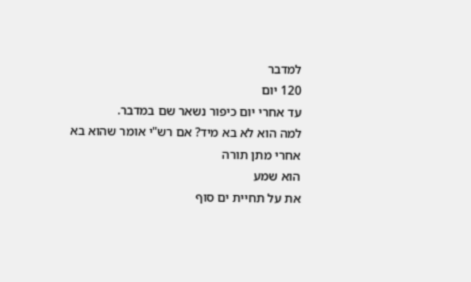למדבר
120 יום
עד אחרי יום כיפור נשאר שם במדבר.
למה הוא לא בא מיד? אם רש"י אומר שהוא בא
אחרי מתן תורה
הוא שמע
את על תחיית ים סוף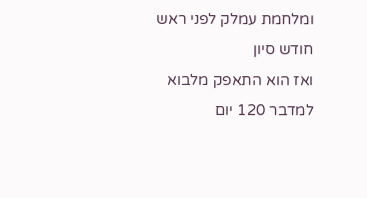ומלחמת עמלק לפני ראש
חודש סיון
ואז הוא התאפק מלבוא למדבר 120 יום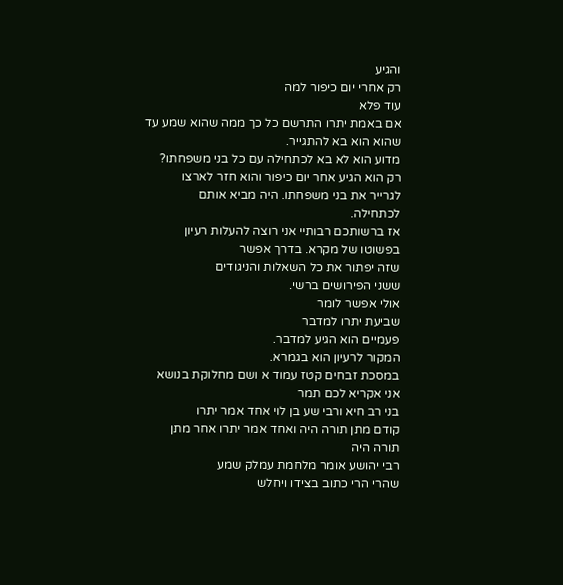והגיע
רק אחרי יום כיפור למה
עוד פלא
אם באמת יתרו התרשם כל כך ממה שהוא שמע עד
שהוא הוא בא להתגייר.
מדוע הוא לא בא לכתחילה עם כל בני משפחתו?
רק הוא הגיע אחר יום כיפור והוא חזר לארצו
לגרייר את בני משפחתו. היה מביא אותם
לכתחילה.
אז ברשותכם רבותיי אני רוצה להעלות רעיון
בפשוטו של מקרא. בדרך אפשר
שזה יפתור את כל השאלות והניגודים
ששני הפירושים ברשי.
אולי אפשר לומר
שביעת יתרו למדבר
פעמיים הוא הגיע למדבר.
המקור לרעיון הוא בגמרא.
במסכת זבחים קטז עמוד א ושם מחלוקת בנושא
אני אקריא לכם תמר
בני רב חיא ורבי שע בן לוי אחד אמר יתרו
קודם מתן תורה היה ואחד אמר יתרו אחר מתן
תורה היה
רבי יהושע אומר מלחמת עמלק שמע
שהרי הרי כתוב בצידו ויחלש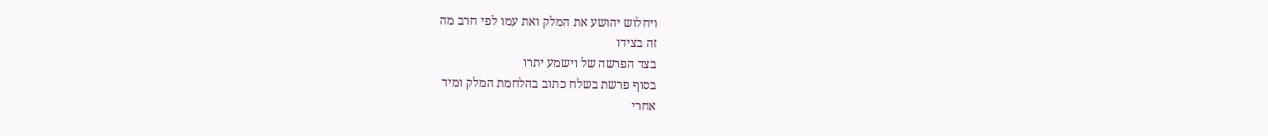ויחלוש יהושע את המלק ואת עמו לפי חרב מה
זה בצידו
בצד הפרשה של וישמע יתרו
בסוף פרשת בשלח כתוב בהלחמת המלק ומיד
אחרי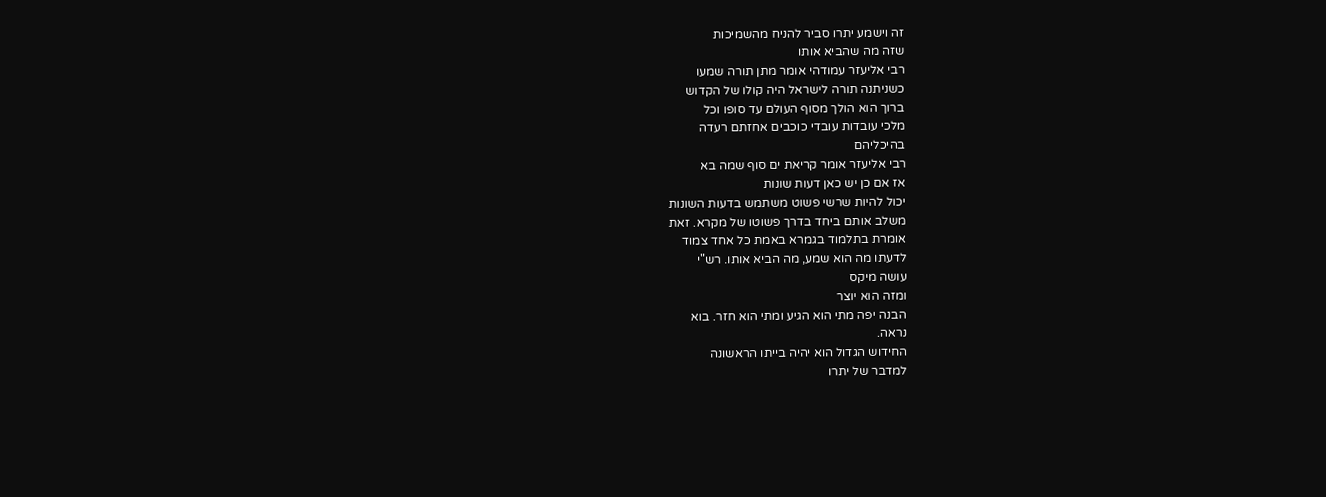זה וישמע יתרו סביר להניח מהשמיכות
שזה מה שהביא אותו
רבי אליעזר עמודהי אומר מתן תורה שמעו
כשניתנה תורה לישראל היה קולו של הקדוש
ברוך הוא הולך מסוף העולם עד סופו וכל
מלכי עובדות עובדי כוכבים אחזתם רעדה
בהיכליהם
רבי אליעזר אומר קריאת ים סוף שמה בא
אז אם כן יש כאן דעות שונות
יכול להיות שרשי פשוט משתמש בדעות השונות
משלב אותם ביחד בדרך פשוטו של מקרא. זאת
אומרת בתלמוד בגמרא באמת כל אחד צמוד
לדעתו מה הוא שמע, מה הביא אותו. רש"י
עושה מיקס
ומזה הוא יוצר
הבנה יפה מתי הוא הגיע ומתי הוא חזר. בוא
נראה.
החידוש הגדול הוא יהיה בייתו הראשונה
למדבר של יתרו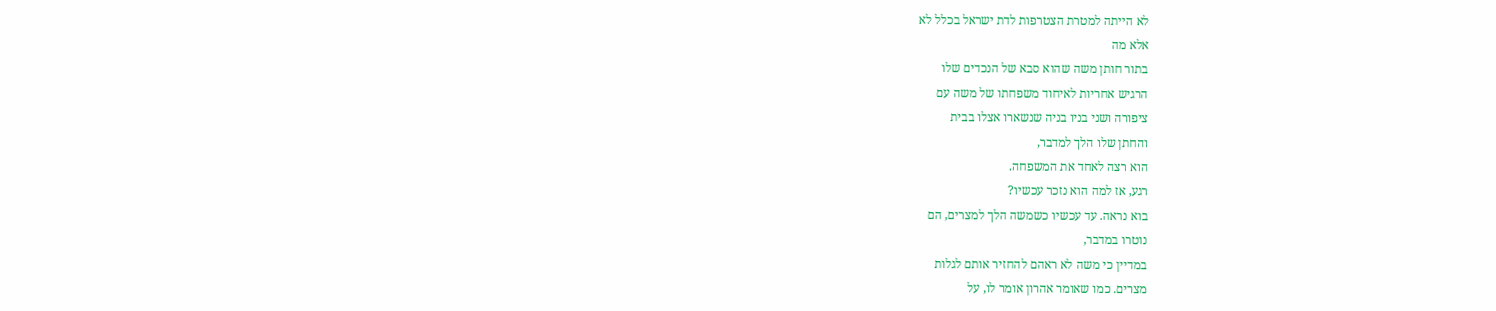לא הייתה למטרת הצטרפות לדת ישראל בכלל לא
אלא מה
בתור חותן משה שהוא סבא של הנכדים שלו
הרגיש אחריות לאיחוד משפחתו של משה עם
ציפורה ושני בניו בניה שנשארו אצלו בבית
והחתן שלו הלך למדבר,
הוא רצה לאחד את המשפחה.
רגע, אז למה הוא נזכר עכשיו?
בוא נראה. עד עכשיו כשמשה הלך למצרים, הם
נוטרו במדבר,
במדיין כי משה לא ראהם להחזיר אותם לגלות
מצרים. כמו שאומר אהרון אומר לו, על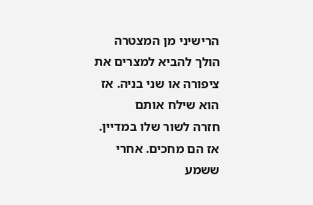הרישיני מן המצטרה הולך להביא למצרים את
ציפורה או שני בניה. אז הוא שילח אותם
חזרה לשור שלו במדיין.
אז הם מחכים. אחרי ששמע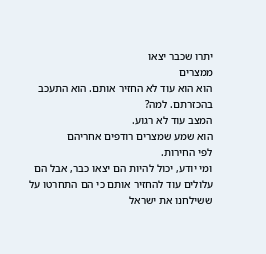יתרו שכבר יצאו
ממצרים
הוא הוא עוד לא החזיר אותם. הוא התעכב
בהכזרתם. למה?
המצב עוד לא רגוע.
הוא שמע שמצרים רודפים אחריהם
לפי החירות.
ומי יודע, יכול להיות הם יצאו כבר, אבל הם
עלולים עוד להחזיר אותם כי הם התחרטו על
ששילחנו את ישראל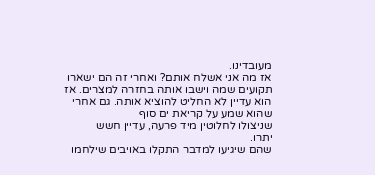מעובדינו.
אז מה אני אשלח אותם? ואחרי זה הם ישארו
תקועים שמה וישבו אותה בחזרה למצרים. אז
הוא עדיין לא החליט להוציא אותה. גם אחרי
שהוא שמע על קריאת ים סוף
שניצולו לחלוטין מיד פרעה, עדיין חשש
יתרו.
שהם שיגיעו למדבר התקלו באויבים שילחמו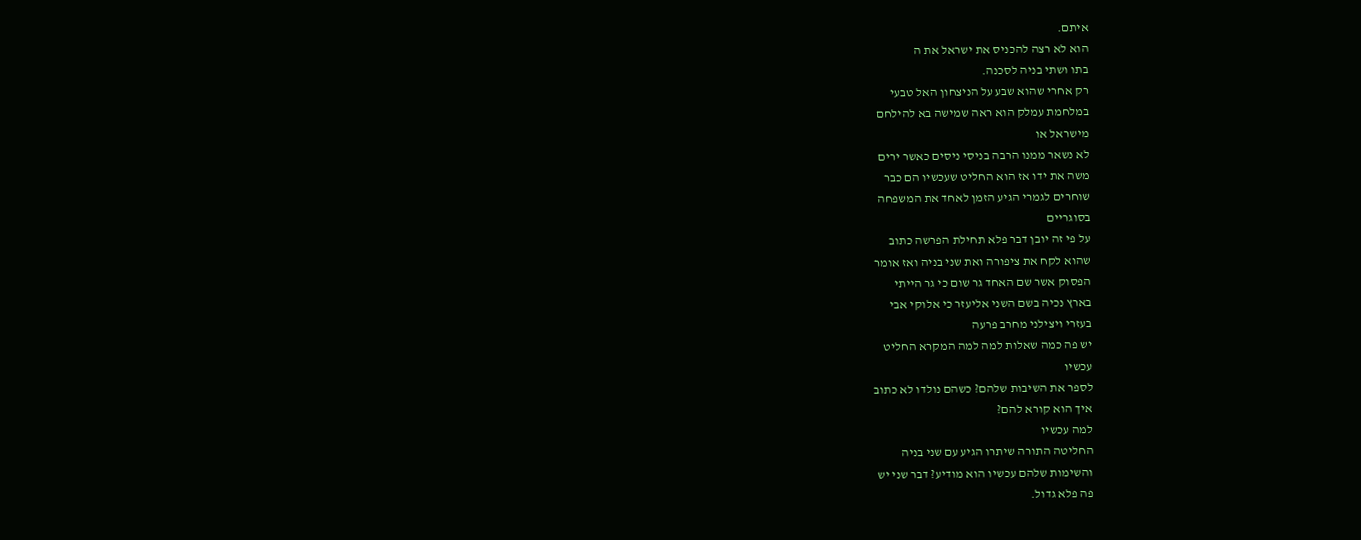איתם.
הוא לא רצה להכניס את ישראל את ה
בתו ושתי בניה לסכנה.
רק אחרי שהוא שבע על הניצחון האל טבעי
במלחמת עמלק הוא ראה שמישה בא להילחם
מישראל או
לא נשאר ממנו הרבה בניסי ניסים כאשר ירים
משה את ידו אז הוא החליט שעכשיו הם כבר
שוחרים לגמרי הגיע הזמן לאחד את המשפחה
בסוגריים
על פי זה יובן דבר פלא תחילת הפרשה כתוב
שהוא לקח את ציפורה ואת שני בניה ואז אומר
הפסוק אשר שם האחד גר שום כי גר הייתי
בארץ נכיה בשם השני אליעזר כי אלוקי אבי
בעזרי ויצילני מחרב פרעה
יש פה כמה שאלות למה למה המקרא החליט
עכשיו
לספר את השיבות שלהם? כשהם נולדו לא כתוב
איך הוא קורא להם?
למה עכשיו
החליטה התורה שיתרו הגיע עם שני בניה
והשימות שלהם עכשיו הוא מודיע? דבר שני יש
פה פלא גדול.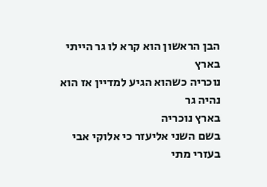הבן הראשון הוא קרא לו גר הייתי בארץ
נוכריה כשהוא הגיע למדיין אז הוא נהיה גר
בארץ נוכריה
בשם השני אליעזר כי אלוקי אבי בעזרי מתי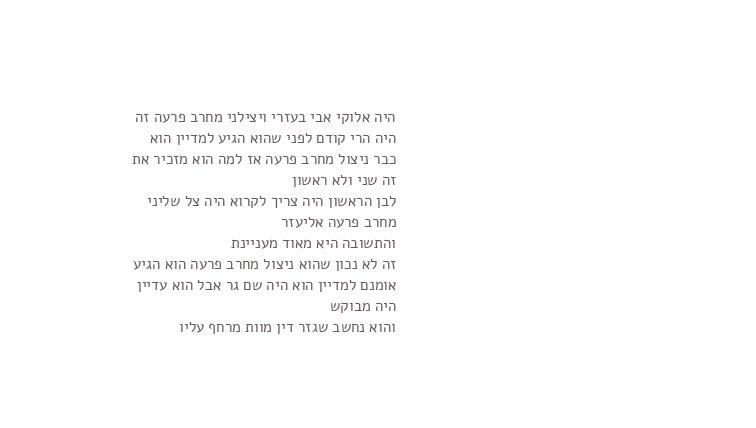היה אלוקי אבי בעזרי ויצילני מחרב פרעה זה
היה הרי קודם לפני שהוא הגיע למדיין הוא
כבר ניצול מחרב פרעה אז למה הוא מזכיר את
זה שני ולא ראשון
לבן הראשון היה צריך לקרוא היה צל שליני
מחרב פרעה אליעזר
והתשובה היא מאוד מעניינת
זה לא נכון שהוא ניצול מחרב פרעה הוא הגיע
אומנם למדיין הוא היה שם גר אבל הוא עדיין
היה מבוקש
והוא נחשב שגזר דין מוות מרחף עליו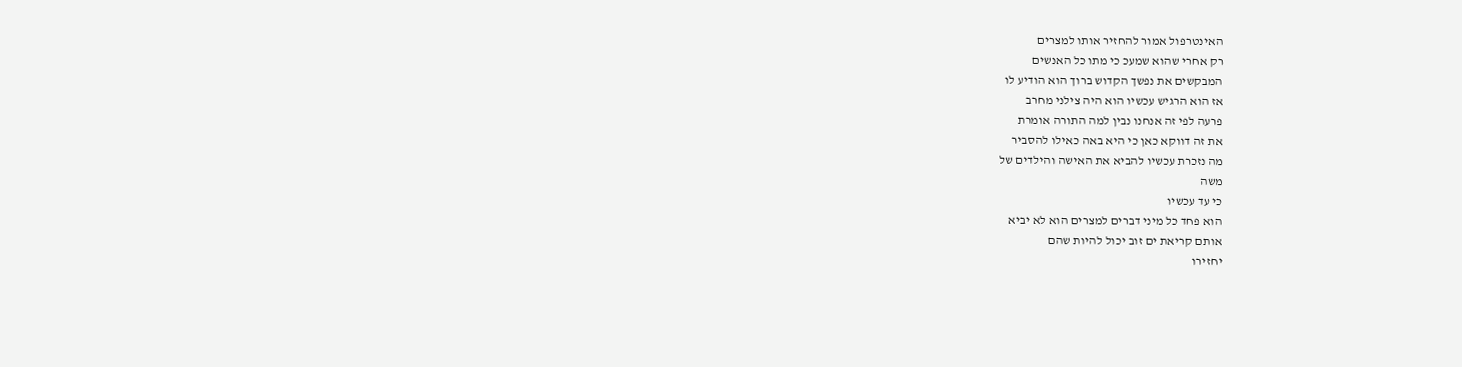האינטרפול אמור להחזיר אותו למצרים
רק אחרי שהוא שמעכ כי מתו כל האנשים
המבקשים את נפשך הקדוש ברוך הוא הודיע לו
אז הוא הרגיש עכשיו הוא היה צילני מחרב
פרעה לפי זה אנחנו נבין למה התורה אומרת
את זה דווקא כאן כי היא באה כאילו להסביר
מה נזכרת עכשיו להביא את האישה והילדים של
משה
כי עד עכשיו
הוא פחד כל מיני דברים למצרים הוא לא יביא
אותם קריאת ים זוב יכול להיות שהם
יחזירו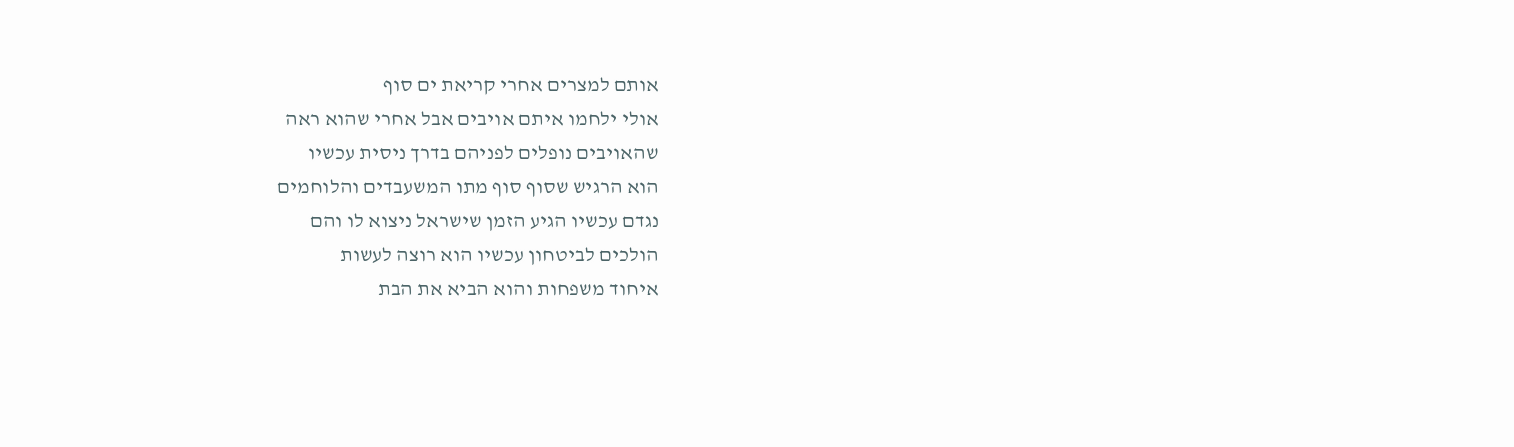אותם למצרים אחרי קריאת ים סוף
אולי ילחמו איתם אויבים אבל אחרי שהוא ראה
שהאויבים נופלים לפניהם בדרך ניסית עכשיו
הוא הרגיש שסוף סוף מתו המשעבדים והלוחמים
נגדם עכשיו הגיע הזמן שישראל ניצוא לו והם
הולכים לביטחון עכשיו הוא רוצה לעשות
איחוד משפחות והוא הביא את הבת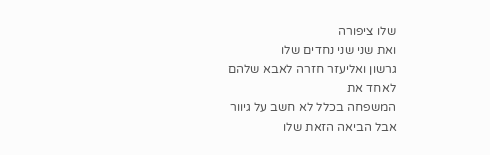שלו ציפורה
ואת שני שני נחדים שלו
גרשון ואליעזר חזרה לאבא שלהם לאחד את
המשפחה בכלל לא חשב על גיוור
אבל הביאה הזאת שלו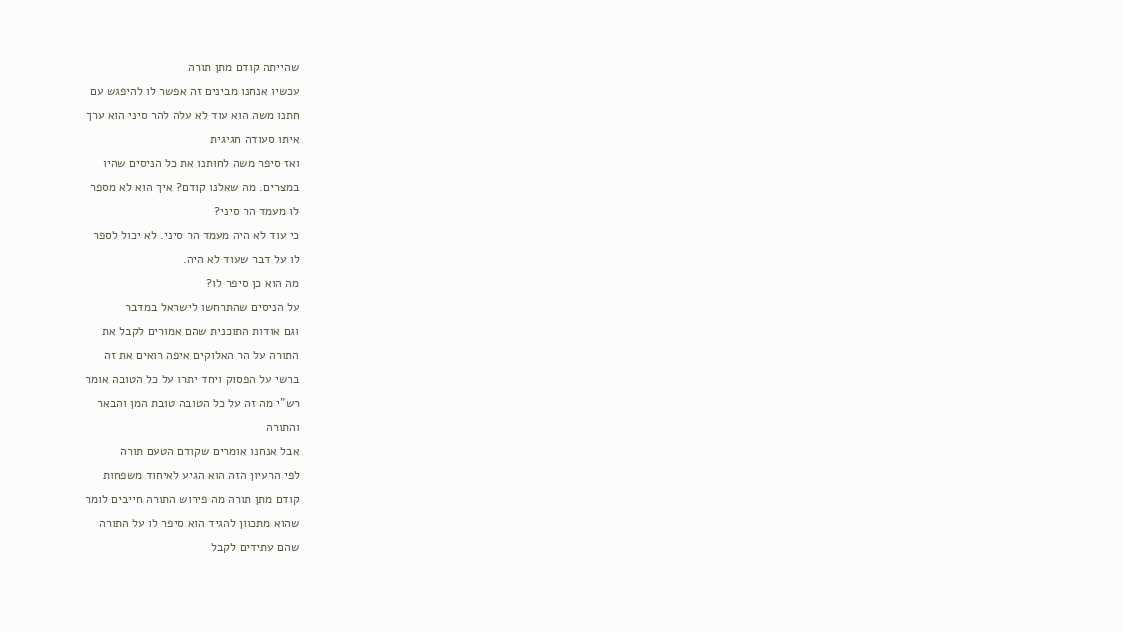שהייתה קודם מתן תורה
עכשיו אנחנו מבינים זה אפשר לו להיפגש עם
חתנו משה הוא עוד לא עלה להר סיני הוא ערך
איתו סעודה חגיגית
ואז סיפר משה לחותנו את כל הניסים שהיו
במצרים. מה שאלנו קודם? איך הוא לא מספר
לו מעמד הר סיני?
כי עוד לא היה מעמד הר סיני. לא יכול לספר
לו על דבר שעוד לא היה.
מה הוא כן סיפר לו?
על הניסים שהתרחשו לישראל במדבר
וגם אודות התוכנית שהם אמורים לקבל את
התורה על הר האלוקים איפה רואים את זה
ברשי על הפסוק ויחד יתרו על כל הטובה אומר
רש"י מה זה על כל הטובה טובת המן והבאר
והתורה
אבל אנחנו אומרים שקודם הטעם תורה
לפי הרעיון הזה הוא הגיע לאיחוד משפחות
קודם מתן תורה מה פירוש התורה חייבים לומר
שהוא מתכוון להגיד הוא סיפר לו על התורה
שהם עתידים לקבל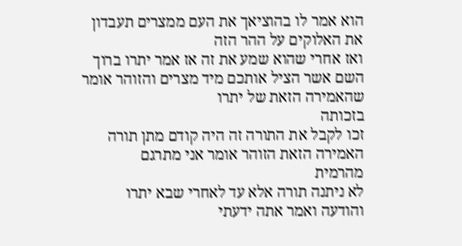הוא אמר לו בהוציאך את העם ממצרים תעבדון
את האלוקים על ההר הזה
ואז אחרי שהוא שמע את זה אז אמר יתרו ברוך
השם אשר הציל אותכם מיד מצרים והזוהר אומר
שהאמירה הזאת של יתרו
בזכותה
זכו לקבל את התורה זה היה קודם מתן תורה
האמירה הזאת הזוהר אומר אני מתרגם
מהרמית
לא ניתנה תורה אלא עד לאחרי שבא יתרו
והודעה ואמר אתה ידעתי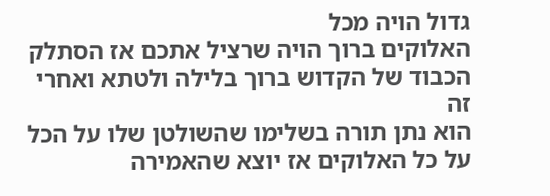גדול הויה מכל
האלוקים ברוך הויה שרציל אתכם אז הסתלק
הכבוד של הקדוש ברוך בלילה ולטתא ואחרי זה
הוא נתן תורה בשלימו שהשולטן שלו על הכל
על כל האלוקים אז יוצא שהאמירה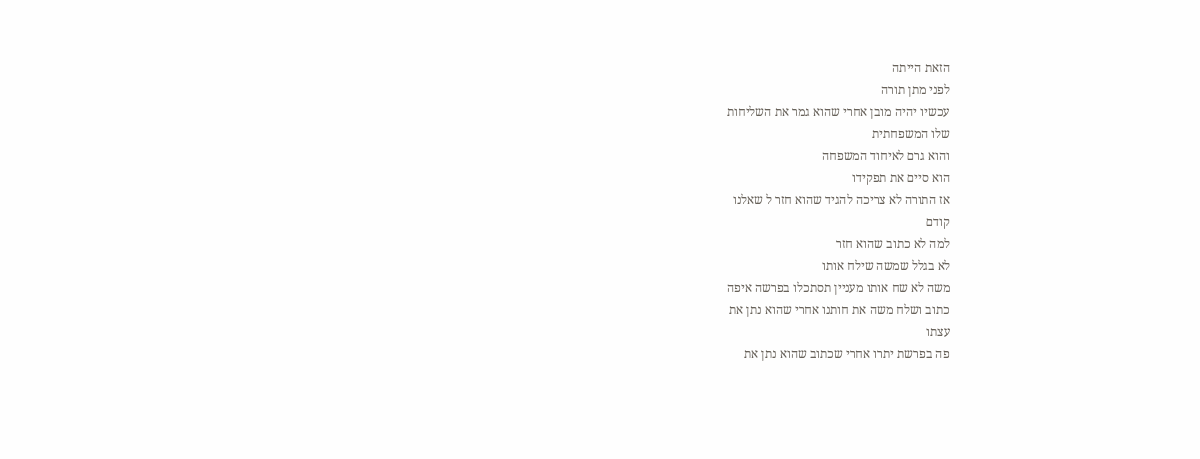הזאת הייתה
לפני מתן תורה
עכשיו יהיה מובן אחרי שהוא גמר את השליחות
שלו המשפחתית
והוא גרם לאיחוד המשפחה
הוא סיים את תפקידו
אז התורה לא צריכה להגיד שהוא חזר ל שאלנו
קודם
למה לא כתוב שהוא חזר
לא בגלל שמשה שילח אותו
משה לא שח אותו מעניין תסתכלו בפרשה איפה
כתוב ושלח משה את חותנו אחרי שהוא נתן את
עצתו
פה בפרשת יתרו אחרי שכתוב שהוא נתן את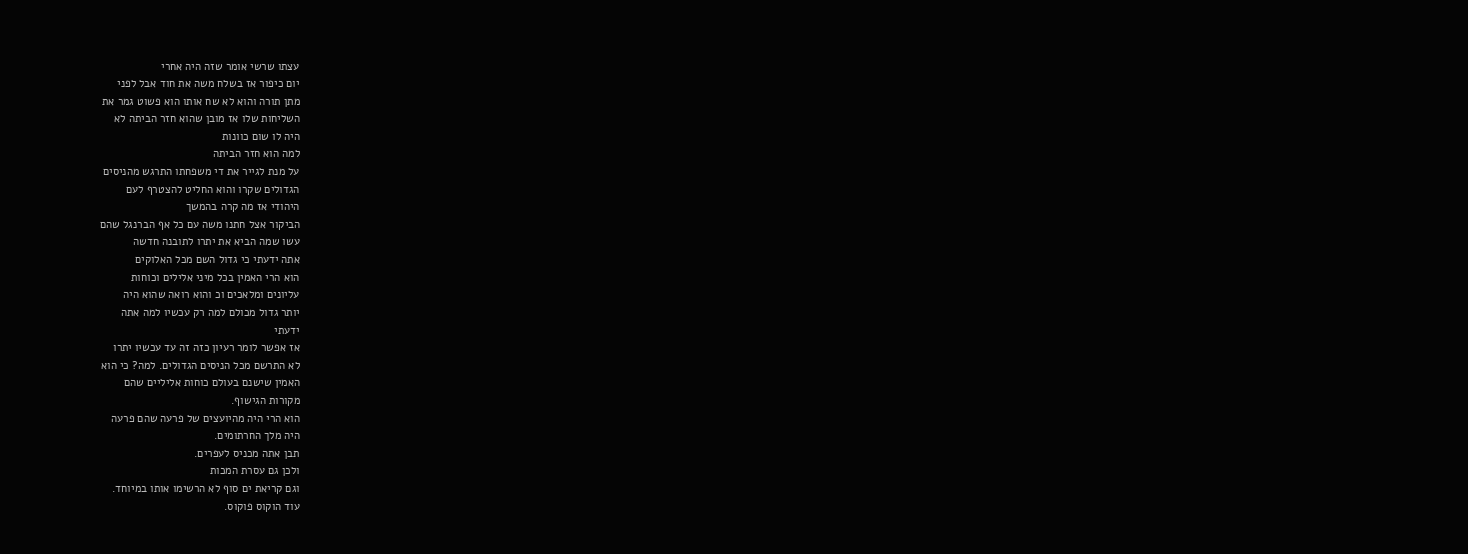עצתו שרשי אומר שזה היה אחרי
יום כיפור אז בשלח משה את חוד אבל לפני
מתן תורה והוא לא שח אותו הוא פשוט גמר את
השליחות שלו אז מובן שהוא חזר הביתה לא
היה לו שום כוונות
למה הוא חזר הביתה
על מנת לגייר את די משפחתו התרגש מהניסים
הגדולים שקרו והוא החליט להצטרף לעם
היהודי אז מה קרה בהמשך
הביקור אצל חתנו משה עם כל אף הברנגל שהם
עשו שמה הביא את יתרו לתובנה חדשה
אתה ידעתי כי גדול השם מכל האלוקים
הוא הרי האמין בכל מיני אלילים וכוחות
עליונים ומלאכים וכ והוא רואה שהוא היה
יותר גדול מכולם למה רק עכשיו למה אתה
ידעתי
אז אפשר לומר רעיון כזה זה עד עכשיו יתרו
לא התרשם מכל הניסים הגדולים. למה? כי הוא
האמין שישנם בעולם כוחות אליליים שהם
מקורות הגישוף.
הוא הרי היה מהיועצים של פרעה שהם פרעה
היה מלך החרתומים.
תבן אתה מכניס לעפרים.
ולכן גם עסרת המכות
וגם קריאת ים סוף לא הרשימו אותו במיוחד.
עוד הוקוס פוקוס.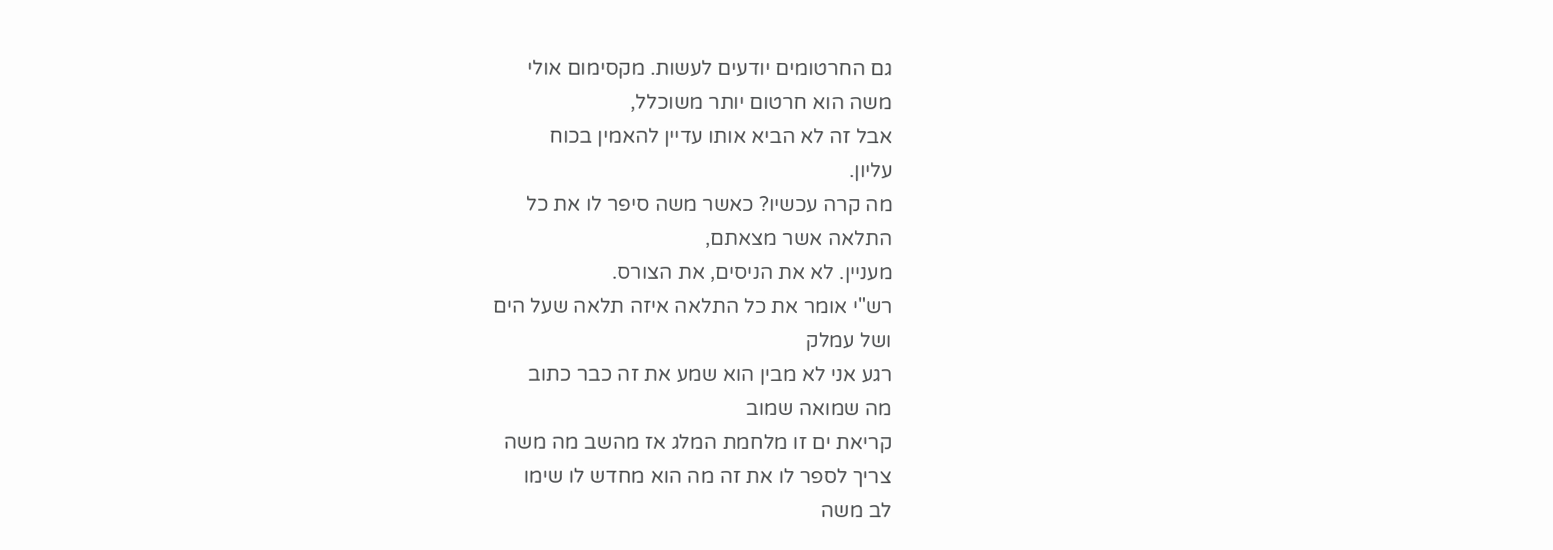גם החרטומים יודעים לעשות. מקסימום אולי
משה הוא חרטום יותר משוכלל,
אבל זה לא הביא אותו עדיין להאמין בכוח
עליון.
מה קרה עכשיו? כאשר משה סיפר לו את כל
התלאה אשר מצאתם,
מעניין. לא את הניסים, את הצורס.
רש"י אומר את כל התלאה איזה תלאה שעל הים
ושל עמלק
רגע אני לא מבין הוא שמע את זה כבר כתוב
מה שמואה שמוב
קריאת ים זו מלחמת המלג אז מהשב מה משה
צריך לספר לו את זה מה הוא מחדש לו שימו
לב משה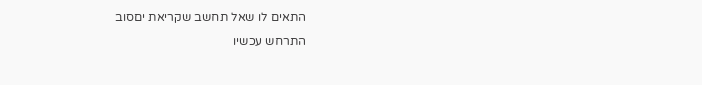התאים לו שאל תחשב שקריאת יםסוב
התרחש עכשיו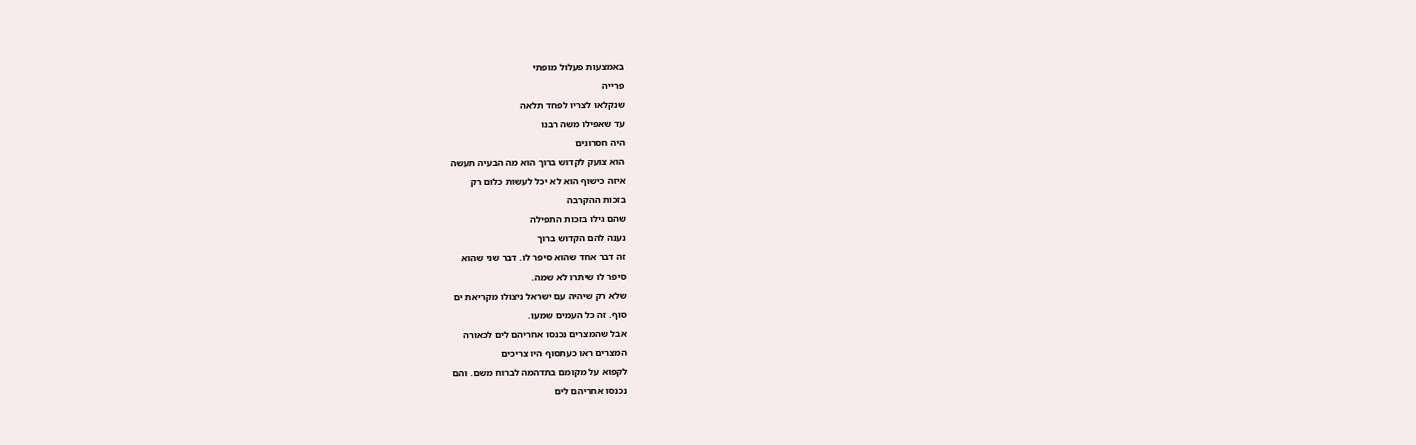באמצעות פעלול מופתי
פרייה
שנקלאו לצריו לפחד תלאה
עד שאפילו משה רבנו
היה חסרונים
הוא צועק לקדוש ברוך הוא מה הבעיה תעשה
איזה כישוף הוא לא יכל לעשות כלום רק
בזכות ההקרבה
שהם גילו בזכות התפילה
נענה להם הקדוש ברוך
זה דבר אחד שהוא סיפר לו. דבר שני שהוא
סיפר לו שיתרו לא שמה.
שלא רק שיהיה עם ישראל ניצולו מקריאת ים
סוף. זה כל העמים שמעו.
אבל שהמצרים נכנסו אחריהם לים לכאורה
המצרים ראו כעתסוף היו צריכים
לקפוא על מקומם בתדהמה לברוח משם. והם
נכנסו אחריהם לים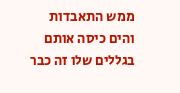ממש התאבדות
והים כיסה אותם בגללים שלו זה כבר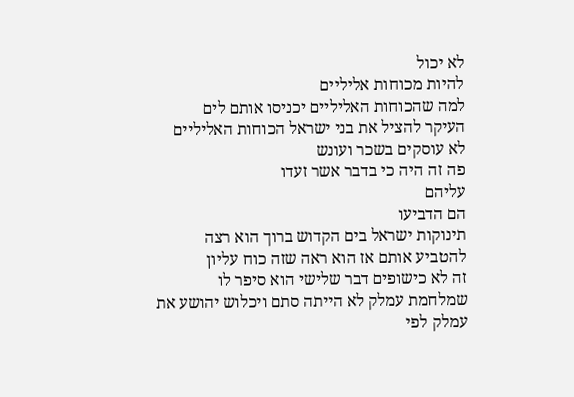לא יכול
להיות מכוחות אליליים
למה שהכוחות האליליים יכניסו אותם לים
העיקר להציל את בני ישראל הכוחות האליליים
לא עוסקים בשכר ועונש
פה זה היה כי בדבר אשר זעדו
עליהם
הם הדביעו
תינוקות ישראל בים הקדוש ברוך הוא רצה
להטביע אותם אז הוא ראה שזה כוח עליון
זה לא כישופים דבר שלישי הוא סיפר לו
שמלחמת עמלק לא הייתה סתם ויכלוש יהושע את
עמלק לפי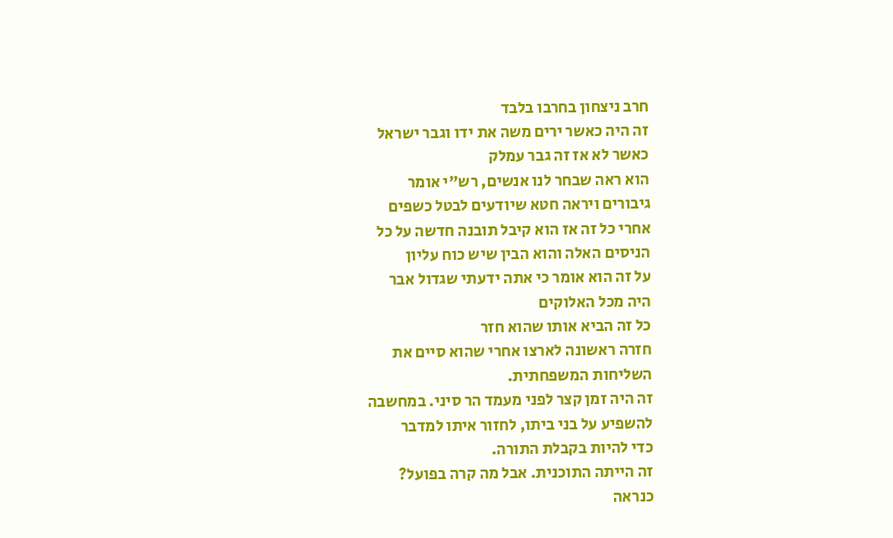חרב ניצחון בחרבו בלבד
זה היה כאשר ירים משה את ידו וגבר ישראל
כאשר לא אז זה גבר עמלק
הוא ראה שבחר לנו אנשים, רש"י אומר
גיבורים ויראה חטא שיודעים לבטל כשפים
אחרי כל זה אז הוא קיבל תובנה חדשה על כל
הניסים האלה והוא הבין שיש כוח עליון
על זה הוא אומר כי אתה ידעתי שגדול אבר
היה מכל האלוקים
כל זה הביא אותו שהוא חזר
חזרה ראשונה לארצו אחרי שהוא סיים את
השליחות המשפחתית.
זה היה זמן קצר לפני מעמד הר סיני. במחשבה
להשפיע על בני ביתו, לחזור איתו למדבר
כדי להיות בקבלת התורה.
זה הייתה התוכנית. אבל מה קרה בפועל?
כנראה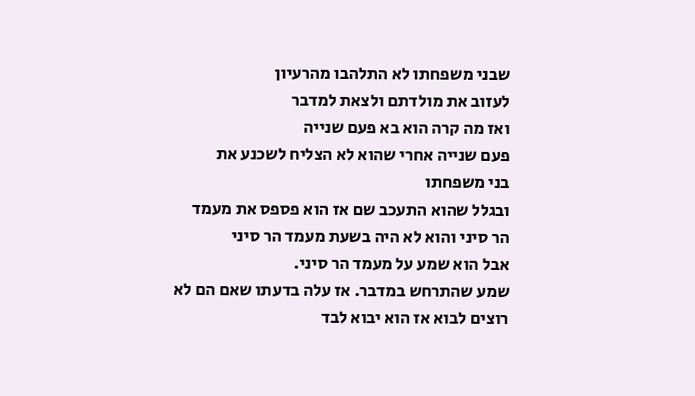שבני משפחתו לא התלהבו מהרעיון
לעזוב את מולדתם ולצאת למדבר
ואז מה קרה הוא בא פעם שנייה
פעם שנייה אחרי שהוא לא הצליח לשכנע את
בני משפחתו
ובגלל שהוא התעכב שם אז הוא פספס את מעמד
הר סיני והוא לא היה בשעת מעמד הר סיני
אבל הוא שמע על מעמד הר סיני.
שמע שהתרחש במדבר. אז עלה בדעתו שאם הם לא
רוצים לבוא אז הוא יבוא לבד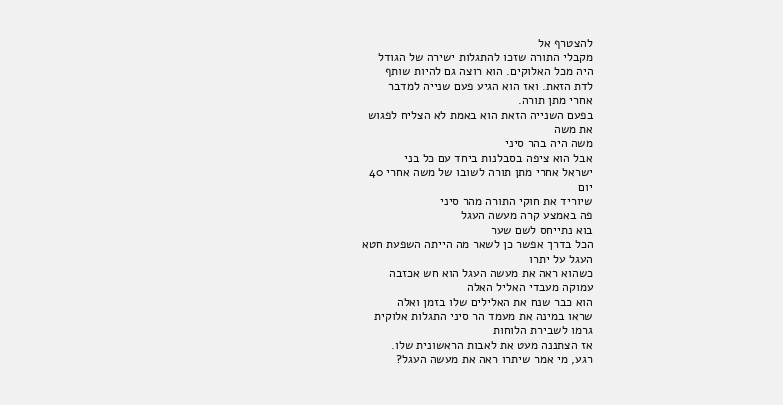להצטרף אל
מקבלי התורה שזכו להתגלות ישירה של הגודל
היה מכל האלוקים. הוא רוצה גם להיות שותף
לדת הזאת. ואז הוא הגיע פעם שנייה למדבר
אחרי מתן תורה.
בפעם השנייה הזאת הוא באמת לא הצליח לפגוש
את משה
משה היה בהר סיני
אבל הוא ציפה בסבלנות ביחד עם כל בני
ישראל אחרי מתן תורה לשובו של משה אחרי 40
יום
שיוריד את חוקי התורה מהר סיני
פה באמצע קרה מעשה העגל
בוא נתייחס לשם שער
הכל בדרך אפשר כן לשאר מה הייתה השפעת חטא
העגל על יתרו
כשהוא ראה את מעשה העגל הוא חש אכזבה
עמוקה מעבדי האליל האלה
הוא כבר שנח את האלילים שלו בזמן ואלה
שראו במינה את מעמד הר סיני התגלות אלוקית
גרמו לשבירת הלוחות
אז הצתננה מעט את לאבות הראשונית שלו.
רגע, מי אמר שיתרו ראה את מעשה העגל?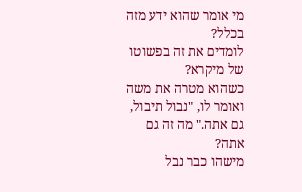מי אומר שהוא ידע מזה בכלל?
לומדים את זה בפשוטו של מיקרא?
כשהוא מטרה את משה ואומר לו, "נבול תיבול,
גם אתה." מה זה גם אתה?
מישהו כבר נבל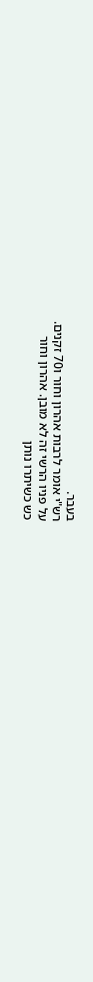בעבר.
רש"י אומר לרבות אהרון וחור ו70 זקנים.
על פניו הרשי זה לא מובן. אהרון וחור
כש כשיתרו נותן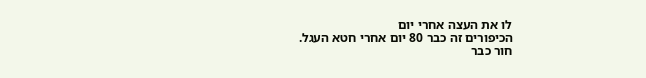לו את העצה אחרי יום
הכיפורים זה כבר 80 יום אחרי חטא העגל.
חור כבר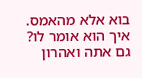בוא אלא מהאמס. איך הוא אומר לו?
גם אתה ואהרון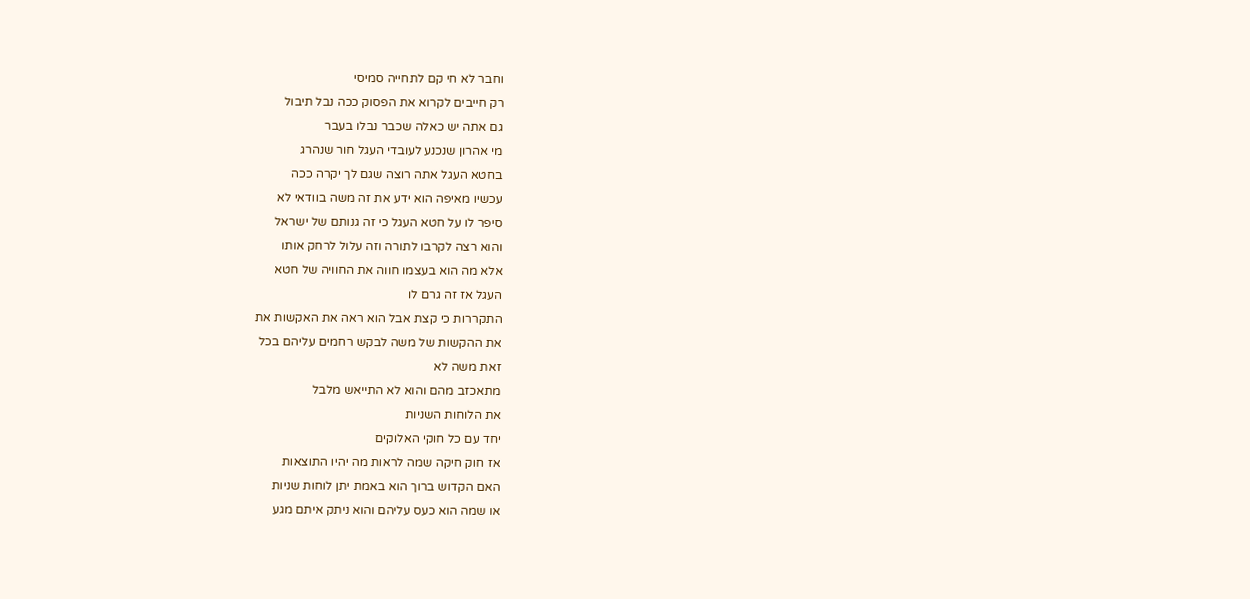וחבר לא חי קם לתחייה סמיסי
רק חייבים לקרוא את הפסוק ככה נבל תיבול
גם אתה יש כאלה שכבר נבלו בעבר
מי אהרון שנכנע לעובדי העגל חור שנהרג
בחטא העגל אתה רוצה שגם לך יקרה ככה
עכשיו מאיפה הוא ידע את זה משה בוודאי לא
סיפר לו על חטא העגל כי זה גנותם של ישראל
והוא רצה לקרבו לתורה וזה עלול לרחק אותו
אלא מה הוא בעצמו חווה את החוויה של חטא
העגל אז זה גרם לו
התקררות כי קצת אבל הוא ראה את האקשות את
את ההקשות של משה לבקש רחמים עליהם בכל
זאת משה לא
מתאכזב מהם והוא לא התייאש מלבל
את הלוחות השניות
יחד עם כל חוקי האלוקים
אז חוק חיקה שמה לראות מה יהיו התוצאות
האם הקדוש ברוך הוא באמת יתן לוחות שניות
או שמה הוא כעס עליהם והוא ניתק איתם מגע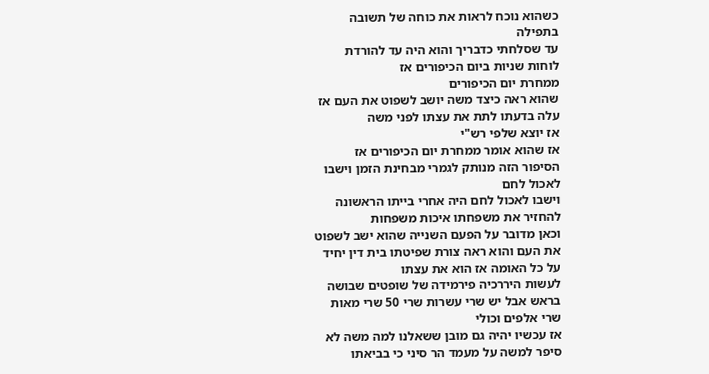כשהוא נוכח לראות את כוחה של תשובה
בתפילה
עד שסלחתי כדבריך והוא היה עד להורדת
לוחות שניות ביום הכיפורים אז
ממחרת יום הכיפורים
שהוא ראה כיצד משה יושב לשפוט את העם אז
עלה בדעתו לתת את עצתו לפני משה
אז יוצא שלפי רש"י
אז שהוא אומר ממחרת יום הכיפורים אז
הסיפור הזה מנותק לגמרי מבחינת הזמן וישבו
לאכול לחם
וישבו לאכול לחם היה אחרי בייתו הראשונה
להחזיר את משפחתו איכות משפחות
וכאן מדובר על הפעם השנייה שהוא ישב לשפוט
את העם והוא ראה צורת שפיטתו בית דין יחיד
על כל האומה אז הוא את עצתו
לעשות היררכיה פירמידה של שופטים שבושה
בראש אבל יש שרי עשרות שרי 50 שרי מאות
שרי אלפים וכולי
אז עכשיו יהיה גם מובן ששאלנו למה משה לא
סיפר למשה על מעמד הר סיני כי בביאתו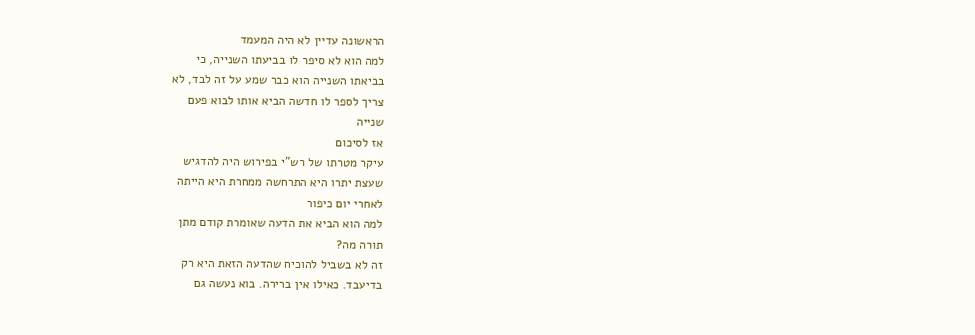הראשונה עדיין לא היה המעמד
למה הוא לא סיפר לו בביעתו השנייה, כי
בביאתו השנייה הוא כבר שמע על זה לבד, לא
צריך לספר לו חדשה הביא אותו לבוא פעם
שנייה
אז לסיכום
עיקר מטרתו של רש"י בפירוש היה להדגיש
שעצת יתרו היא התרחשה ממחרת היא הייתה
לאחרי יום כיפור
למה הוא הביא את הדעה שאומרת קודם מתן
תורה מה?
זה לא בשביל להוכיח שהדעה הזאת היא רק
בדיעבד. כאילו אין ברירה. בוא נעשה גם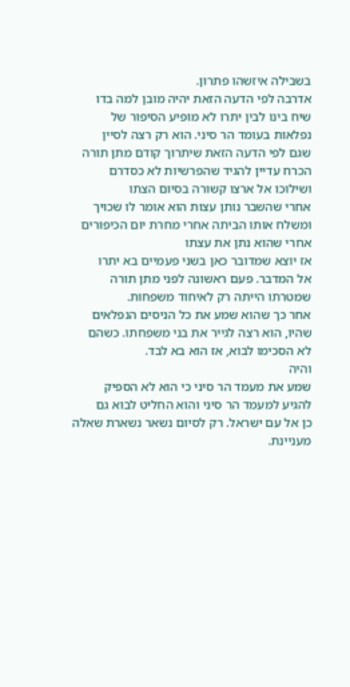בשבילה איזשהו פתרון.
אדרבה לפי הדעה הזאת יהיה מובן למה בדו
שיח בינו לבין יתרו לא מופיע הסיפור של
נפלאות בעומד הר סיני. הוא רק רצה לסיין
שגם לפי הדעה הזאת שיתרוך קודם מתן תורה
הכרח עדיין להגיד שהפרשיות לא כסדרם
ושילוכו אל ארצו קשורה בסיום הצתו
אחרי שהשבר נותן עצות הוא אומר לו שכויך
ומשלח אותו הביתה אחרי מחרת יום הכיפורים
אחרי שהוא נתן את עצתו
אז יוצא שמדובר כאן בשני פעמיים בא יתרו
אל המדבר. פעם ראשונה לפני מתן תורה
שמטרתו הייתה רק לאיחוד משפחות.
אחר כך שהוא שמע את כל הניסים הנפלאים
שהיו, הוא רצה לגייר את בני משפחתו. כשהם
לא הסכימו לבוא, אז הוא בא לבד.
והיה
שמע את מעמד הר סיני כי הוא לא הספיק
להגיע למעמד הר סיני והוא החליט לבוא גם
כן אל עם ישראל. רק לסיום נשאר נשארת שאלה
מעניינת.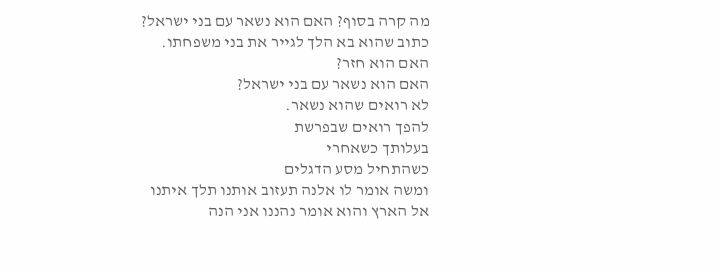מה קרה בסוף? האם הוא נשאר עם בני ישראל?
כתוב שהוא בא הלך לגייר את בני משפחתו.
האם הוא חזר?
האם הוא נשאר עם בני ישראל?
לא רואים שהוא נשאר.
להפך רואים שבפרשת
בעלותך כשאחרי
כשהתחיל מסע הדגלים
ומשה אומר לו אלנה תעזוב אותנו תלך איתנו
אל הארץ והוא אומר נהננו אני הנה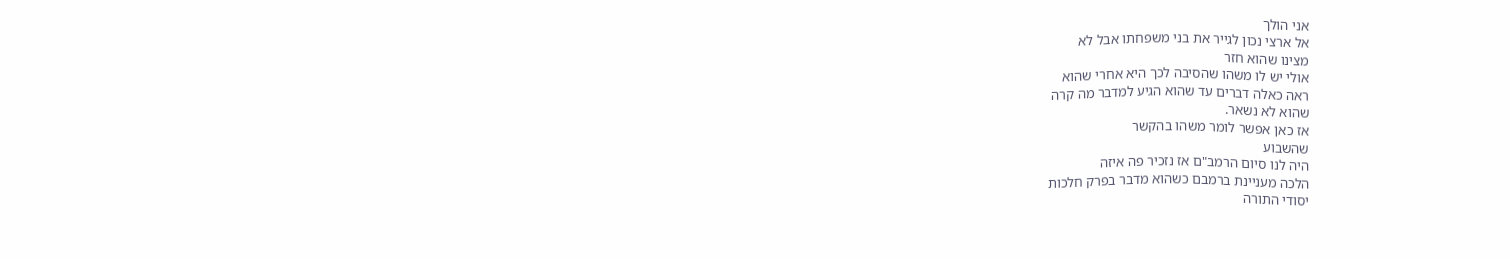אני הולך
אל ארצי נכון לגייר את בני משפחתו אבל לא
מצינו שהוא חזר
אולי יש לו משהו שהסיבה לכך היא אחרי שהוא
ראה כאלה דברים עד שהוא הגיע למדבר מה קרה
שהוא לא נשאר.
אז כאן אפשר לומר משהו בהקשר
שהשבוע
היה לנו סיום הרמב"ם אז נזכיר פה איזה
הלכה מעניינת ברמבם כשהוא מדבר בפרק חלכות
יסודי התורה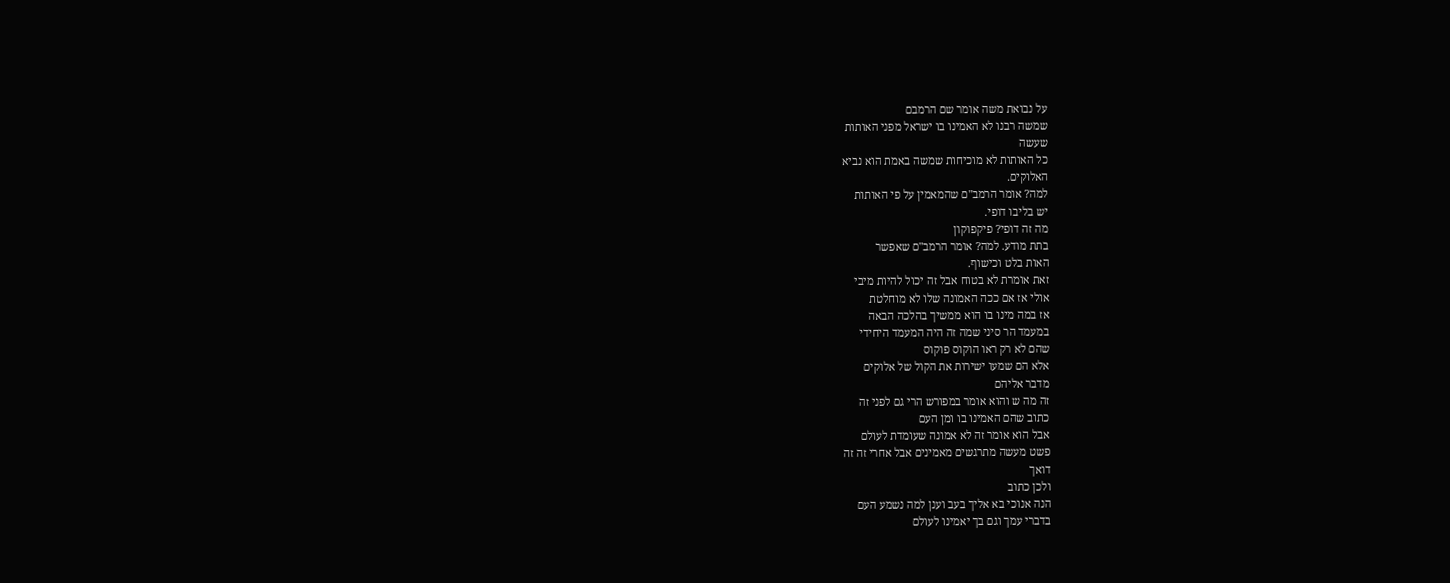על נבואת משה אומר שם הרמבם
שמשה רבנו לא האמינו בו ישראל מפני האותות
שעשה
כל האותות לא מוכיחות שמשה באמת הוא נביא
האלוקים.
למה? אומר הרמב"ם שהמאמין על פי האותות
יש בליבו דופי.
מה זה דופי? פיקפוקון
בתת מודע. למה? אומר הרמב"ם שאפשר
האות בלט וכישוף.
זאת אומרת לא בטוח אבל זה יכול להיות מיבי
אולי אז אם ככה האמונה שלו לא מוחלטת
אז במה מינו בו הוא ממשיך בהלכה הבאה
במעמד הר סיני שמה זה היה המעמד היחידי
שהם לא רק ראו הוקוס פוקוס
אלא הם שמעו ישירות את הקול של אלוקים
מדבר אליהם
זה מה ש והוא אומר במפורש הרי גם לפני זה
כתוב שהם האמינו בו ומן העם
אבל הוא אומר זה לא אמונה שעומדת לעולם
פשט מעשה מתרגשים מאמינים אבל אחרי זה זה
דואך
ולכן כתוב
הנה אנוכי בא אליך בעב וענן למה נשמע העם
בדברי עמך וגם בך יאמינו לעולם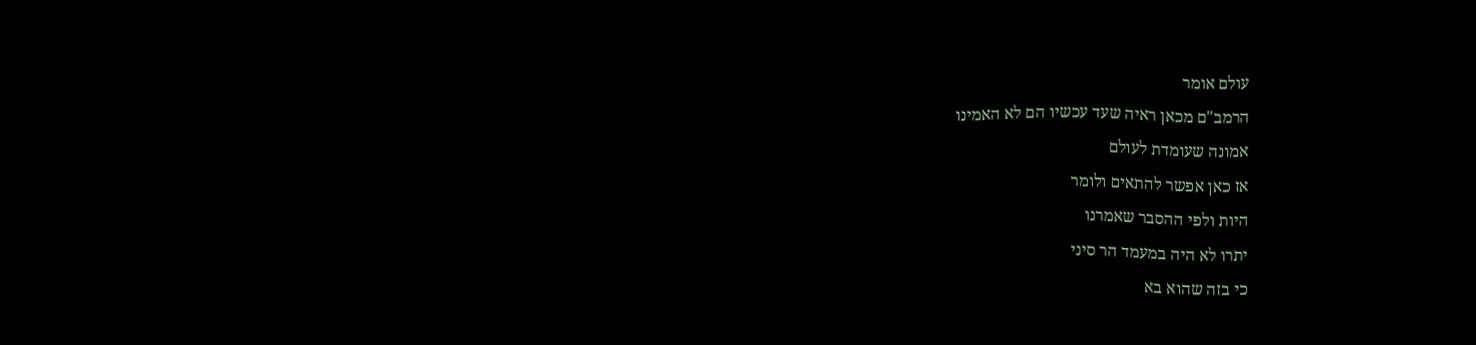עולם אומר
הרמב"ם מכאן ראיה שעד עכשיו הם לא האמינו
אמונה שעומדת לעולם
אז כאן אפשר להתאים ולומר
היות ולפי ההסבר שאמרנו
יתרו לא היה במעמד הר סיני
כי בזה שהוא בא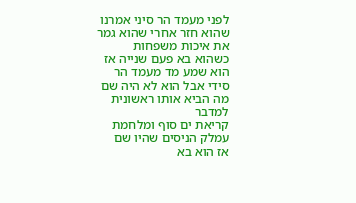לפני מעמד הר סיני אמרנו
שהוא חזר אחרי שהוא גמר את איכות משפחות
כשהוא בא פעם שנייה אז הוא שמע מד מעמד הר
סידי אבל הוא לא היה שם
מה הביא אותו ראשונית למדבר
קריאת ים סוף ומלחמת עמלק הניסים שהיו שם
אז הוא בא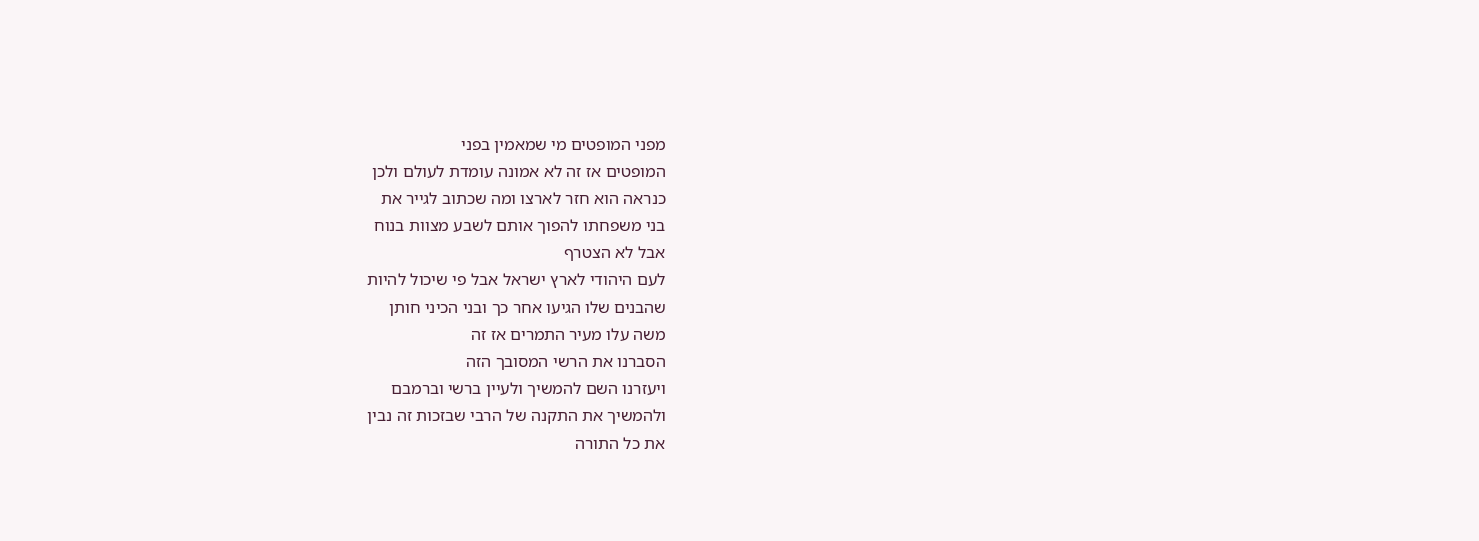מפני המופטים מי שמאמין בפני
המופטים אז זה לא אמונה עומדת לעולם ולכן
כנראה הוא חזר לארצו ומה שכתוב לגייר את
בני משפחתו להפוך אותם לשבע מצוות בנוח
אבל לא הצטרף
לעם היהודי לארץ ישראל אבל פי שיכול להיות
שהבנים שלו הגיעו אחר כך ובני הכיני חותן
משה עלו מעיר התמרים אז זה
הסברנו את הרשי המסובך הזה
ויעזרנו השם להמשיך ולעיין ברשי וברמבם
ולהמשיך את התקנה של הרבי שבזכות זה נבין
את כל התורה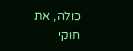כולה, את חוקי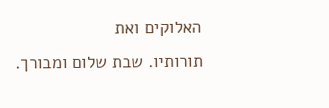האלוקים ואת
תורותיו. שבת שלום ומבורך.